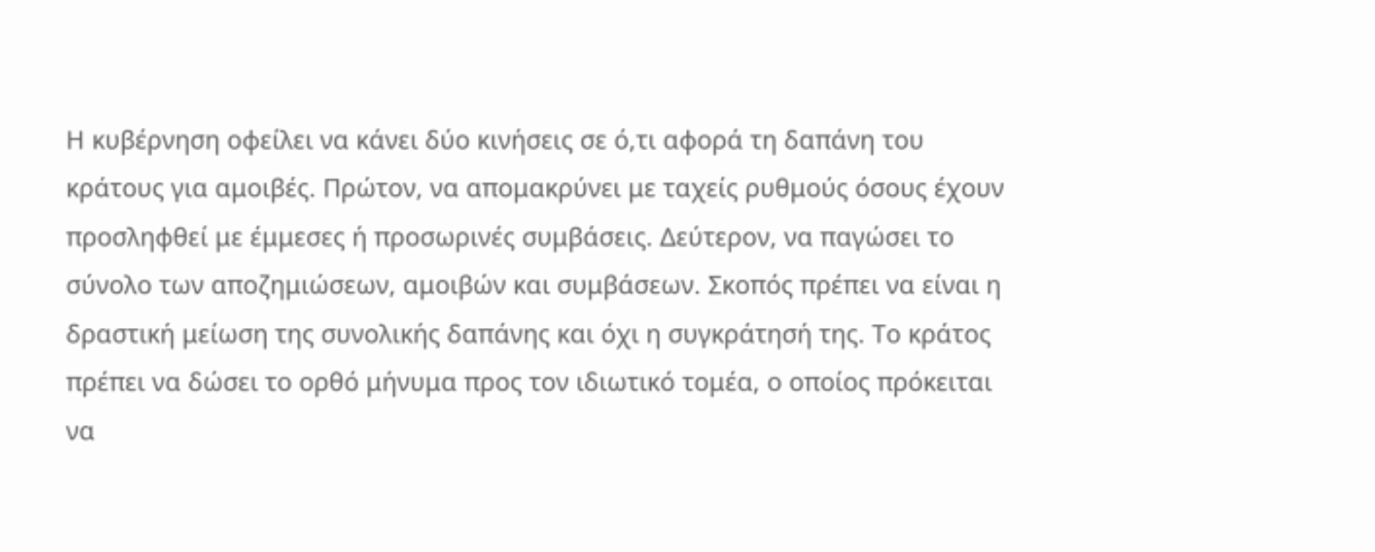Η κυβέρνηση οφείλει να κάνει δύο κινήσεις σε ό,τι αφορά τη δαπάνη του κράτους για αμοιβές. Πρώτον, να απομακρύνει με ταχείς ρυθμούς όσους έχουν προσληφθεί με έμμεσες ή προσωρινές συμβάσεις. Δεύτερον, να παγώσει το σύνολο των αποζημιώσεων, αμοιβών και συμβάσεων. Σκοπός πρέπει να είναι η δραστική μείωση της συνολικής δαπάνης και όχι η συγκράτησή της. Το κράτος πρέπει να δώσει το ορθό μήνυμα προς τον ιδιωτικό τομέα, ο οποίος πρόκειται να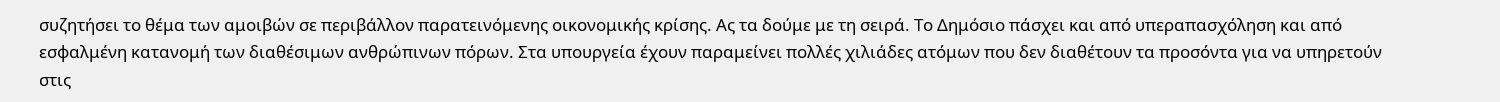συζητήσει το θέμα των αμοιβών σε περιβάλλον παρατεινόμενης οικονομικής κρίσης. Ας τα δούμε με τη σειρά. Το Δημόσιο πάσχει και από υπεραπασχόληση και από εσφαλμένη κατανομή των διαθέσιμων ανθρώπινων πόρων. Στα υπουργεία έχουν παραμείνει πολλές χιλιάδες ατόμων που δεν διαθέτουν τα προσόντα για να υπηρετούν στις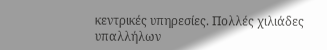κεντρικές υπηρεσίες. Πολλές χιλιάδες υπαλλήλων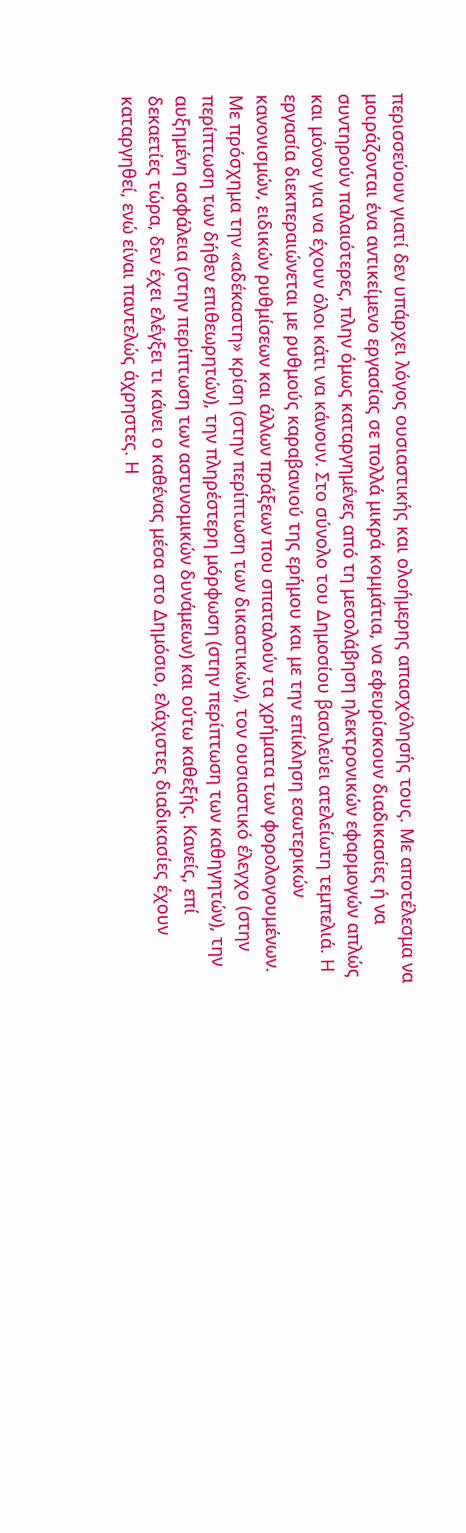περισσεύουν γιατί δεν υπάρχει λόγος ουσιαστικής και ολοήμερης απασχόλησής τους. Με αποτέλεσμα να μοιράζονται ένα αντικείμενο εργασίας σε πολλά μικρά κομμάτια, να εφευρίσκουν διαδικασίες ή να συντηρούν παλαιότερες, πλην όμως καταργημένες από τη μεσολάβηση ηλεκτρονικών εφαρμογών απλώς και μόνον για να έχουν όλοι κάτι να κάνουν. Στο σύνολο του Δημοσίου βασιλεύει ατελείωτη τεμπελιά. Η εργασία διεκπεραιώνεται με ρυθμούς καραβανιού της ερήμου και με την επίκληση εσωτερικών κανονισμών, ειδικών ρυθμίσεων και άλλων πράξεων που σπαταλούν τα χρήματα των φορολογουμένων. Με πρόσχημα την «αδέκαστη» κρίση (στην περίπτωση των δικαστικών), τον ουσιαστικό έλεγχο (στην περίπτωση των δήθεν επιθεωρητών), την πληρέστερη μόρφωση (στην περίπτωση των καθηγητών), την αυξημένη ασφάλεια (στην περίπτωση των αστυνομικών δυνάμεων) και ούτω καθεξής. Κανείς, επί δεκαετίες τώρα, δεν έχει ελέγξει τι κάνει ο καθένας μέσα στο Δημόσιο, ελάχιστες διαδικασίες έχουν καταργηθεί, ενώ είναι παντελώς άχρηστες. Η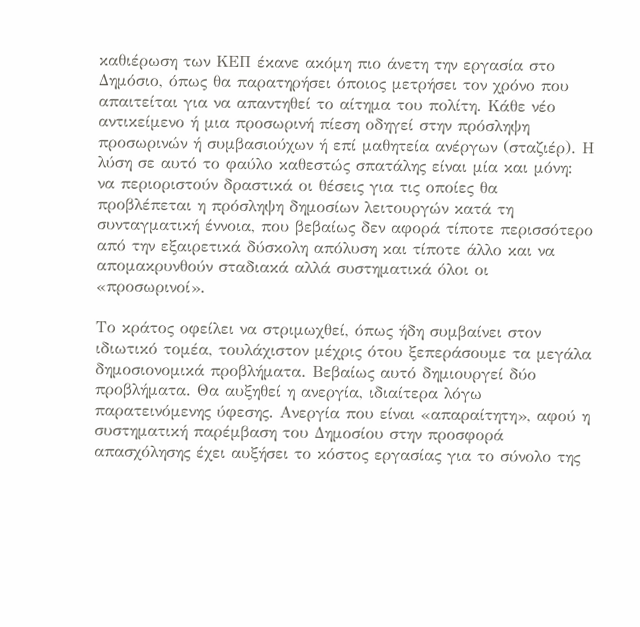καθιέρωση των ΚΕΠ έκανε ακόμη πιο άνετη την εργασία στο Δημόσιο, όπως θα παρατηρήσει όποιος μετρήσει τον χρόνο που απαιτείται για να απαντηθεί το αίτημα του πολίτη. Κάθε νέο αντικείμενο ή μια προσωρινή πίεση οδηγεί στην πρόσληψη προσωρινών ή συμβασιούχων ή επί μαθητεία ανέργων (σταζιέρ). Η λύση σε αυτό το φαύλο καθεστώς σπατάλης είναι μία και μόνη: να περιοριστούν δραστικά οι θέσεις για τις οποίες θα προβλέπεται η πρόσληψη δημοσίων λειτουργών κατά τη συνταγματική έννοια, που βεβαίως δεν αφορά τίποτε περισσότερο από την εξαιρετικά δύσκολη απόλυση και τίποτε άλλο και να απομακρυνθούν σταδιακά αλλά συστηματικά όλοι οι «προσωρινοί».

Το κράτος οφείλει να στριμωχθεί, όπως ήδη συμβαίνει στον ιδιωτικό τομέα, τουλάχιστον μέχρις ότου ξεπεράσουμε τα μεγάλα δημοσιονομικά προβλήματα. Βεβαίως αυτό δημιουργεί δύο προβλήματα. Θα αυξηθεί η ανεργία, ιδιαίτερα λόγω παρατεινόμενης ύφεσης. Ανεργία που είναι «απαραίτητη», αφού η συστηματική παρέμβαση του Δημοσίου στην προσφορά απασχόλησης έχει αυξήσει το κόστος εργασίας για το σύνολο της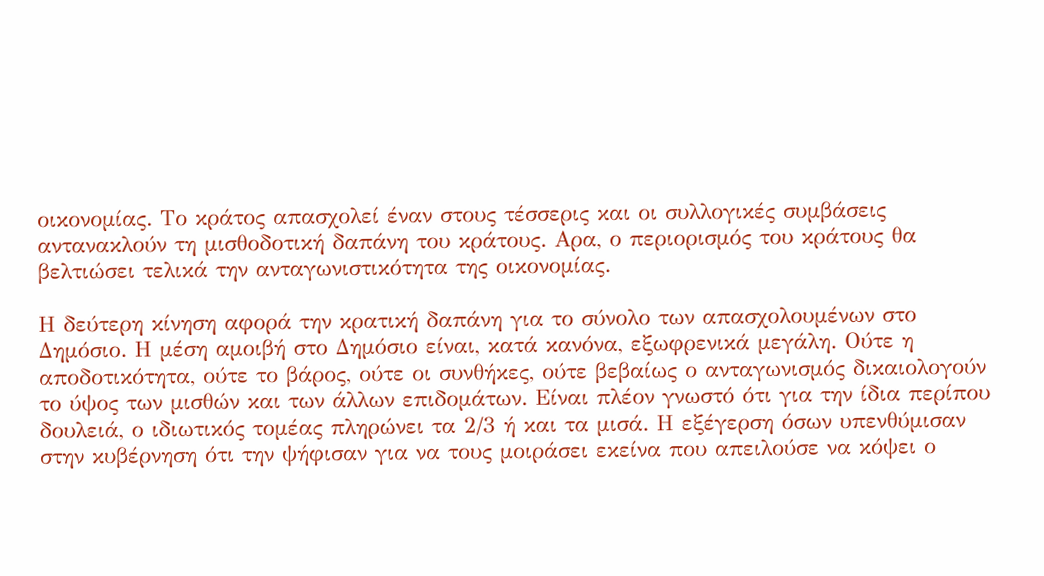οικονομίας. Το κράτος απασχολεί έναν στους τέσσερις και οι συλλογικές συμβάσεις αντανακλούν τη μισθοδοτική δαπάνη του κράτους. Αρα, ο περιορισμός του κράτους θα βελτιώσει τελικά την ανταγωνιστικότητα της οικονομίας.

Η δεύτερη κίνηση αφορά την κρατική δαπάνη για το σύνολο των απασχολουμένων στο Δημόσιο. Η μέση αμοιβή στο Δημόσιο είναι, κατά κανόνα, εξωφρενικά μεγάλη. Ούτε η αποδοτικότητα, ούτε το βάρος, ούτε οι συνθήκες, ούτε βεβαίως ο ανταγωνισμός δικαιολογούν το ύψος των μισθών και των άλλων επιδομάτων. Είναι πλέον γνωστό ότι για την ίδια περίπου δουλειά, ο ιδιωτικός τομέας πληρώνει τα 2/3 ή και τα μισά. Η εξέγερση όσων υπενθύμισαν στην κυβέρνηση ότι την ψήφισαν για να τους μοιράσει εκείνα που απειλούσε να κόψει ο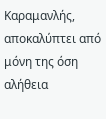Καραμανλής, αποκαλύπτει από μόνη της όση αλήθεια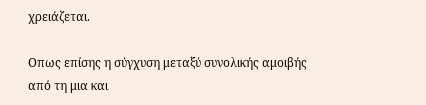χρειάζεται.

Oπως επίσης η σύγχυση μεταξύ συνολικής αμοιβής από τη μια και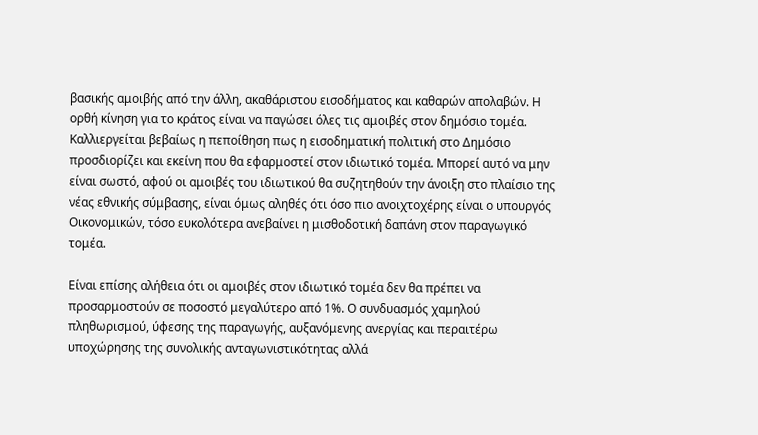βασικής αμοιβής από την άλλη, ακαθάριστου εισοδήματος και καθαρών απολαβών. Η ορθή κίνηση για το κράτος είναι να παγώσει όλες τις αμοιβές στον δημόσιο τομέα. Καλλιεργείται βεβαίως η πεποίθηση πως η εισοδηματική πολιτική στο Δημόσιο προσδιορίζει και εκείνη που θα εφαρμοστεί στον ιδιωτικό τομέα. Μπορεί αυτό να μην είναι σωστό, αφού οι αμοιβές του ιδιωτικού θα συζητηθούν την άνοιξη στο πλαίσιο της νέας εθνικής σύμβασης, είναι όμως αληθές ότι όσο πιο ανοιχτοχέρης είναι ο υπουργός Οικονομικών, τόσο ευκολότερα ανεβαίνει η μισθοδοτική δαπάνη στον παραγωγικό τομέα.

Είναι επίσης αλήθεια ότι οι αμοιβές στον ιδιωτικό τομέα δεν θα πρέπει να προσαρμοστούν σε ποσοστό μεγαλύτερο από 1%. Ο συνδυασμός χαμηλού πληθωρισμού, ύφεσης της παραγωγής, αυξανόμενης ανεργίας και περαιτέρω υποχώρησης της συνολικής ανταγωνιστικότητας αλλά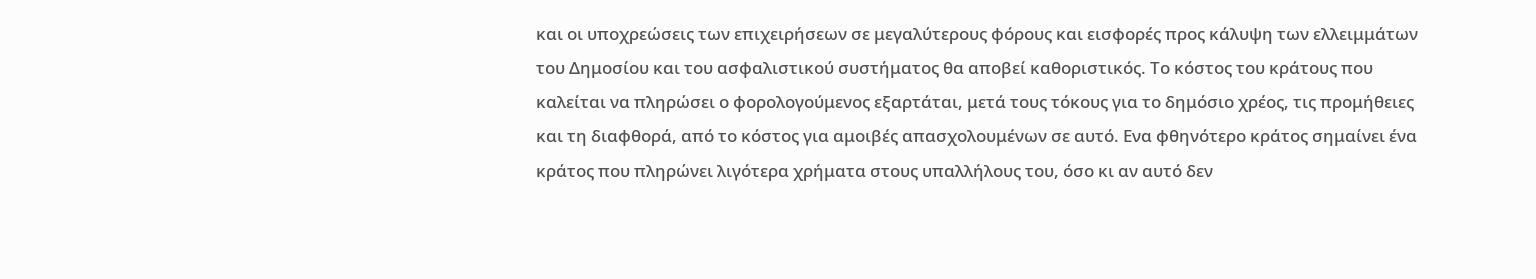και οι υποχρεώσεις των επιχειρήσεων σε μεγαλύτερους φόρους και εισφορές προς κάλυψη των ελλειμμάτων του Δημοσίου και του ασφαλιστικού συστήματος θα αποβεί καθοριστικός. Το κόστος του κράτους που καλείται να πληρώσει ο φορολογούμενος εξαρτάται, μετά τους τόκους για το δημόσιο χρέος, τις προμήθειες και τη διαφθορά, από το κόστος για αμοιβές απασχολουμένων σε αυτό. Eνα φθηνότερο κράτος σημαίνει ένα κράτος που πληρώνει λιγότερα χρήματα στους υπαλλήλους του, όσο κι αν αυτό δεν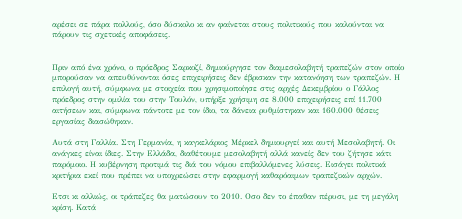αρέσει σε πάρα πολλούς, όσο δύσκολο κι αν φαίνεται στους πολιτικούς που καλούνται να πάρουν τις σχετικές αποφάσεις.


Πριν από ένα χρόνο, ο πρόεδρος Σαρκοζί, δημιούργησε τον διαμεσολαβητή τραπεζών στον οποίο μπορούσαν να απευθύνονται όσες επιχειρήσεις δεν έβρισκαν την κατανόηση των τραπεζών. Η επιλογή αυτή, σύμφωνα με στοιχεία που χρησιμοποίησε στις αρχές Δεκεμβρίου ο Γάλλος πρόεδρος στην ομιλία του στην Τουλόν, υπήρξε χρήσιμη σε 8.000 επιχειρήσεις επί 11.700 αιτήσεων και, σύμφωνα πάντοτε με τον ίδιο, τα δάνεια ρυθμίστηκαν και 160.000 θέσεις εργασίας διασώθηκαν.

Αυτά στη Γαλλία. Στη Γερμανία, η καγκελάριος Μέρκελ δημιουργεί και αυτή Μεσολαβητή. Οι ανάγκες είναι ίδιες. Στην Ελλάδα, διαθέτουμε μεσολαβητή αλλά κανείς δεν του ζήτησε κάτι παρόμοιο. Η κυβέρνηση προτιμά τις διά του νόμου επιβαλλόμενες λύσεις. Εισάγει πολιτικά κριτήρια εκεί που πρέπει να υποχρεώσει στην εφαρμογή καθαρόαιμων τραπεζικών αρχών.

Ετσι κι αλλιώς, οι τράπεζες θα ματώσουν το 2010. Οσο δεν το έπαθαν πέρυσι, με τη μεγάλη κρίση. Κατά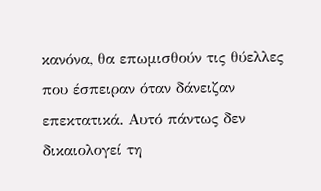κανόνα, θα επωμισθούν τις θύελλες που έσπειραν όταν δάνειζαν επεκτατικά. Αυτό πάντως δεν δικαιολογεί τη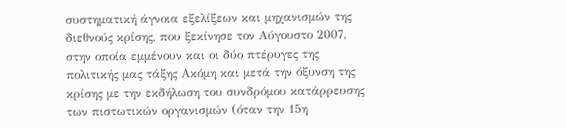συστηματική άγνοια εξελίξεων και μηχανισμών της διεθνούς κρίσης, που ξεκίνησε τον Αύγουστο 2007, στην οποία εμμένουν και οι δύο πτέρυγες της πολιτικής μας τάξης Ακόμη και μετά την όξυνση της κρίσης με την εκδήλωση του συνδρόμου κατάρρευσης των πιστωτικών οργανισμών (όταν την 15η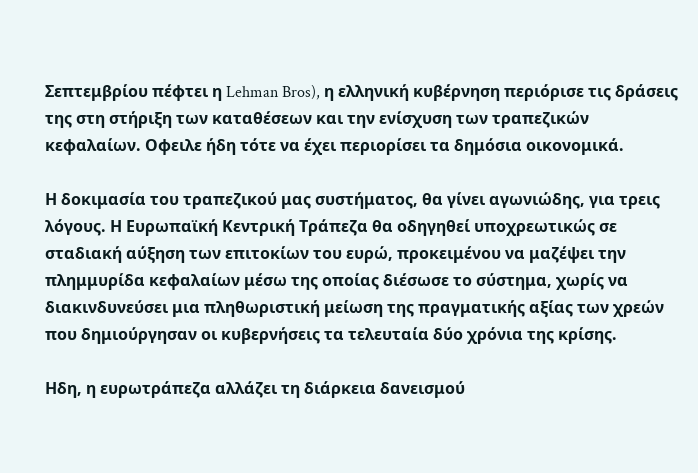Σεπτεμβρίου πέφτει η Lehman Bros), η ελληνική κυβέρνηση περιόρισε τις δράσεις της στη στήριξη των καταθέσεων και την ενίσχυση των τραπεζικών κεφαλαίων. Οφειλε ήδη τότε να έχει περιορίσει τα δημόσια οικονομικά.

Η δοκιμασία του τραπεζικού μας συστήματος, θα γίνει αγωνιώδης, για τρεις λόγους. Η Ευρωπαϊκή Κεντρική Τράπεζα θα οδηγηθεί υποχρεωτικώς σε σταδιακή αύξηση των επιτοκίων του ευρώ, προκειμένου να μαζέψει την πλημμυρίδα κεφαλαίων μέσω της οποίας διέσωσε το σύστημα, χωρίς να διακινδυνεύσει μια πληθωριστική μείωση της πραγματικής αξίας των χρεών που δημιούργησαν οι κυβερνήσεις τα τελευταία δύο χρόνια της κρίσης.

Ηδη, η ευρωτράπεζα αλλάζει τη διάρκεια δανεισμού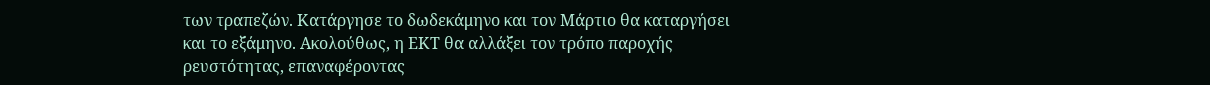των τραπεζών. Κατάργησε το δωδεκάμηνο και τον Μάρτιο θα καταργήσει και το εξάμηνο. Ακολούθως, η ΕΚΤ θα αλλάξει τον τρόπο παροχής ρευστότητας, επαναφέροντας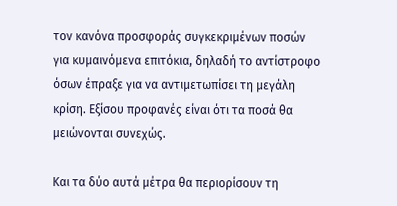τον κανόνα προσφοράς συγκεκριμένων ποσών για κυμαινόμενα επιτόκια, δηλαδή το αντίστροφο όσων έπραξε για να αντιμετωπίσει τη μεγάλη κρίση. Εξίσου προφανές είναι ότι τα ποσά θα μειώνονται συνεχώς.

Και τα δύο αυτά μέτρα θα περιορίσουν τη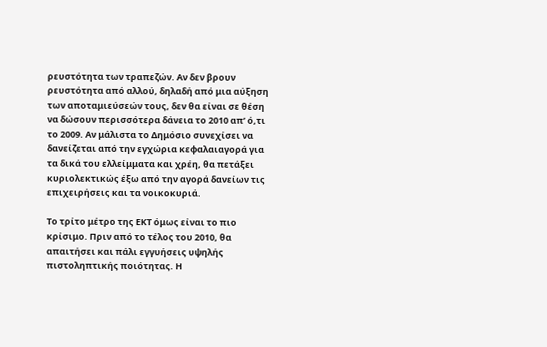ρευστότητα των τραπεζών. Αν δεν βρουν ρευστότητα από αλλού, δηλαδή από μια αύξηση των αποταμιεύσεών τους, δεν θα είναι σε θέση να δώσουν περισσότερα δάνεια το 2010 απ’ ό,τι το 2009. Αν μάλιστα το Δημόσιο συνεχίσει να δανείζεται από την εγχώρια κεφαλαιαγορά για τα δικά του ελλείμματα και χρέη, θα πετάξει κυριολεκτικώς έξω από την αγορά δανείων τις επιχειρήσεις και τα νοικοκυριά.

Το τρίτο μέτρο της ΕΚΤ όμως είναι το πιο κρίσιμο. Πριν από το τέλος του 2010, θα απαιτήσει και πάλι εγγυήσεις υψηλής πιστοληπτικής ποιότητας. Η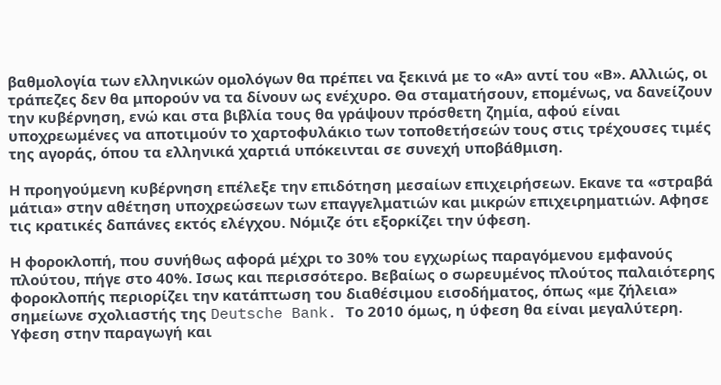βαθμολογία των ελληνικών ομολόγων θα πρέπει να ξεκινά με το «Α» αντί του «Β». Αλλιώς, οι τράπεζες δεν θα μπορούν να τα δίνουν ως ενέχυρο. Θα σταματήσουν, επομένως, να δανείζουν την κυβέρνηση, ενώ και στα βιβλία τους θα γράψουν πρόσθετη ζημία, αφού είναι υποχρεωμένες να αποτιμούν το χαρτοφυλάκιο των τοποθετήσεών τους στις τρέχουσες τιμές της αγοράς, όπου τα ελληνικά χαρτιά υπόκεινται σε συνεχή υποβάθμιση.

Η προηγούμενη κυβέρνηση επέλεξε την επιδότηση μεσαίων επιχειρήσεων. Εκανε τα «στραβά μάτια» στην αθέτηση υποχρεώσεων των επαγγελματιών και μικρών επιχειρηματιών. Αφησε τις κρατικές δαπάνες εκτός ελέγχου. Νόμιζε ότι εξορκίζει την ύφεση.

Η φοροκλοπή, που συνήθως αφορά μέχρι το 30% του εγχωρίως παραγόμενου εμφανούς πλούτου, πήγε στο 40%. Ισως και περισσότερο. Βεβαίως ο σωρευμένος πλούτος παλαιότερης φοροκλοπής περιορίζει την κατάπτωση του διαθέσιμου εισοδήματος, όπως «με ζήλεια» σημείωνε σχολιαστής της Deutsche Bank. Το 2010 όμως, η ύφεση θα είναι μεγαλύτερη. Υφεση στην παραγωγή και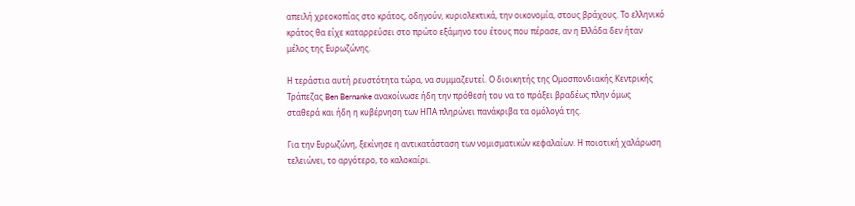απειλή χρεοκοπίας στο κράτος, οδηγούν, κυριολεκτικά, την οικονομία, στους βράχους. Το ελληνικό κράτος θα είχε καταρρεύσει στο πρώτο εξάμηνο του έτους που πέρασε, αν η Ελλάδα δεν ήταν μέλος της Ευρωζώνης.

Η τεράστια αυτή ρευστότητα τώρα, να συμμαζευτεί. Ο διοικητής της Ομοσπονδιακής Κεντρικής Τράπεζας Ben Bernanke ανακοίνωσε ήδη την πρόθεσή του να το πράξει βραδέως πλην όμως σταθερά και ήδη η κυβέρνηση των ΗΠΑ πληρώνει πανάκριβα τα ομόλογά της.

Για την Ευρωζώνη, ξεκίνησε η αντικατάσταση των νομισματικών κεφαλαίων. Η ποιοτική χαλάρωση τελειώνει, το αργότερο, το καλοκαίρι.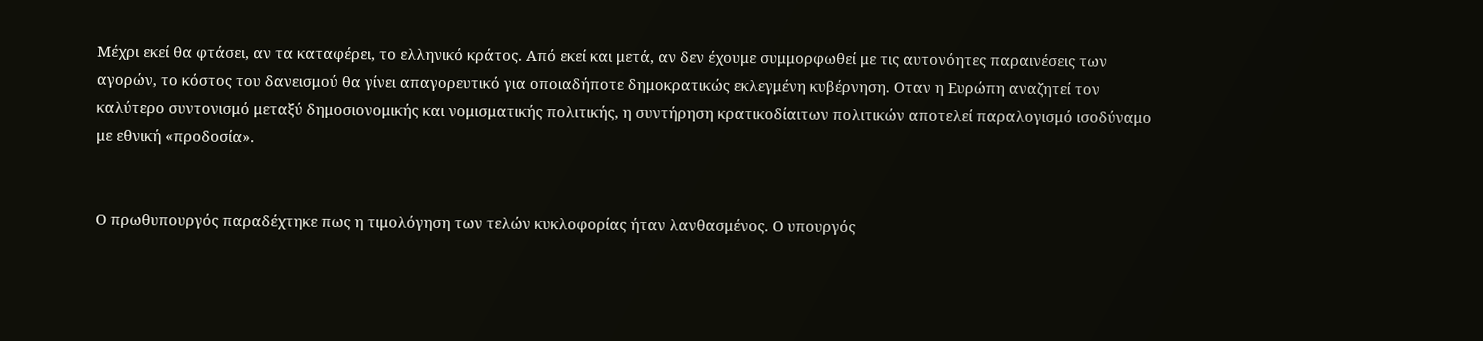Μέχρι εκεί θα φτάσει, αν τα καταφέρει, το ελληνικό κράτος. Από εκεί και μετά, αν δεν έχουμε συμμορφωθεί με τις αυτονόητες παραινέσεις των αγορών, το κόστος του δανεισμού θα γίνει απαγορευτικό για οποιαδήποτε δημοκρατικώς εκλεγμένη κυβέρνηση. Οταν η Ευρώπη αναζητεί τον καλύτερο συντονισμό μεταξύ δημοσιονομικής και νομισματικής πολιτικής, η συντήρηση κρατικοδίαιτων πολιτικών αποτελεί παραλογισμό ισοδύναμο με εθνική «προδοσία».


Ο πρωθυπουργός παραδέχτηκε πως η τιμολόγηση των τελών κυκλοφορίας ήταν λανθασμένος. Ο υπουργός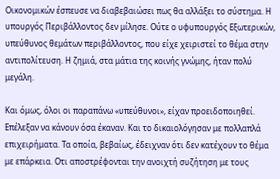Οικονομικών έσπευσε να διαβεβαιώσει πως θα αλλάξει το σύστημα. Η υπουργός Περιβάλλοντος δεν μίλησε. Ούτε ο υφυπουργός Εξωτερικών, υπεύθυνος θεμάτων περιβάλλοντος, που είχε χειριστεί το θέμα στην αντιπολίτευση. Η ζημιά, στα μάτια της κοινής γνώμης, ήταν πολύ μεγάλη.

Και όμως, όλοι οι παραπάνω «υπεύθυνοι», είχαν προειδοποιηθεί. Επέλεξαν να κάνουν όσα έκαναν. Και το δικαιολόγησαν με πολλαπλά επιχειρήματα. Τα οποία, βεβαίως, έδειχναν ότι δεν κατέχουν το θέμα με επάρκεια. Οτι αποστρέφονται την ανοιχτή συζήτηση με τους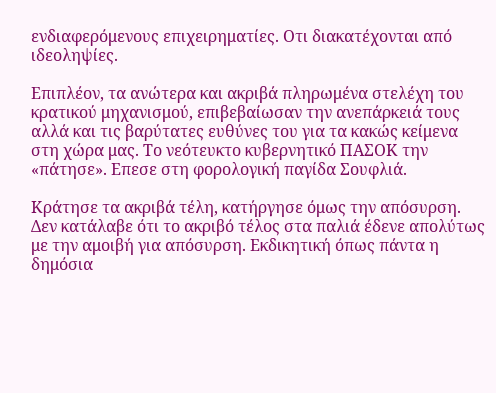ενδιαφερόμενους επιχειρηματίες. Οτι διακατέχονται από ιδεοληψίες.

Επιπλέον, τα ανώτερα και ακριβά πληρωμένα στελέχη του κρατικού μηχανισμού, επιβεβαίωσαν την ανεπάρκειά τους αλλά και τις βαρύτατες ευθύνες του για τα κακώς κείμενα στη χώρα μας. Το νεότευκτο κυβερνητικό ΠΑΣΟΚ την «πάτησε». Επεσε στη φορολογική παγίδα Σουφλιά.

Κράτησε τα ακριβά τέλη, κατήργησε όμως την απόσυρση. Δεν κατάλαβε ότι το ακριβό τέλος στα παλιά έδενε απολύτως με την αμοιβή για απόσυρση. Εκδικητική όπως πάντα η δημόσια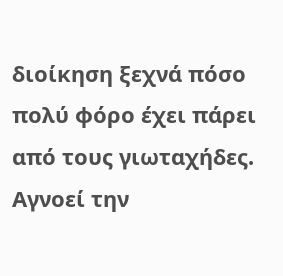διοίκηση ξεχνά πόσο πολύ φόρο έχει πάρει από τους γιωταχήδες. Αγνοεί την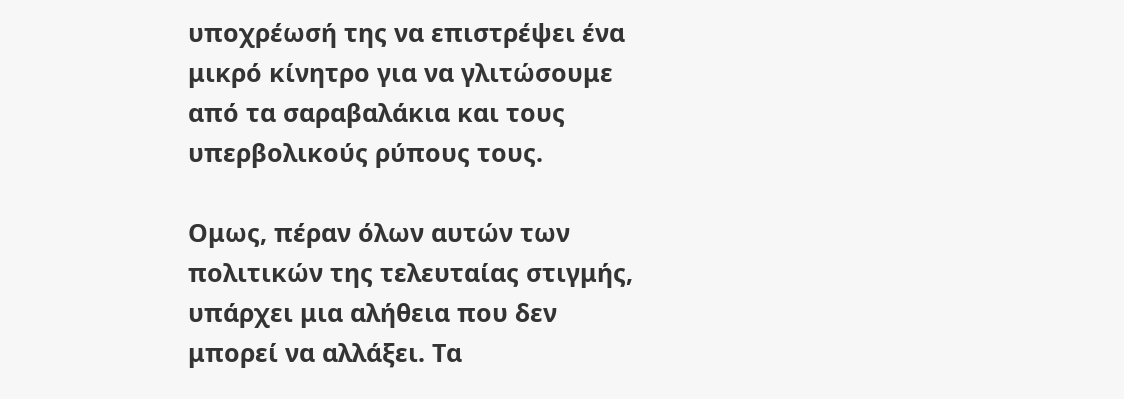υποχρέωσή της να επιστρέψει ένα μικρό κίνητρο για να γλιτώσουμε από τα σαραβαλάκια και τους υπερβολικούς ρύπους τους.

Ομως, πέραν όλων αυτών των πολιτικών της τελευταίας στιγμής, υπάρχει μια αλήθεια που δεν μπορεί να αλλάξει. Τα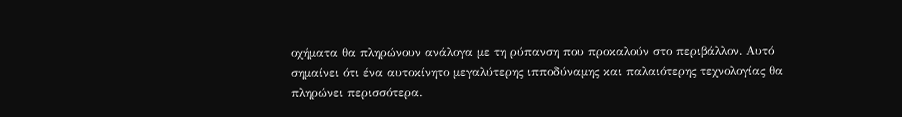οχήματα θα πληρώνουν ανάλογα με τη ρύπανση που προκαλούν στο περιβάλλον. Αυτό σημαίνει ότι ένα αυτοκίνητο μεγαλύτερης ιπποδύναμης και παλαιότερης τεχνολογίας θα πληρώνει περισσότερα.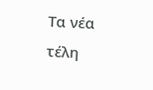Τα νέα τέλη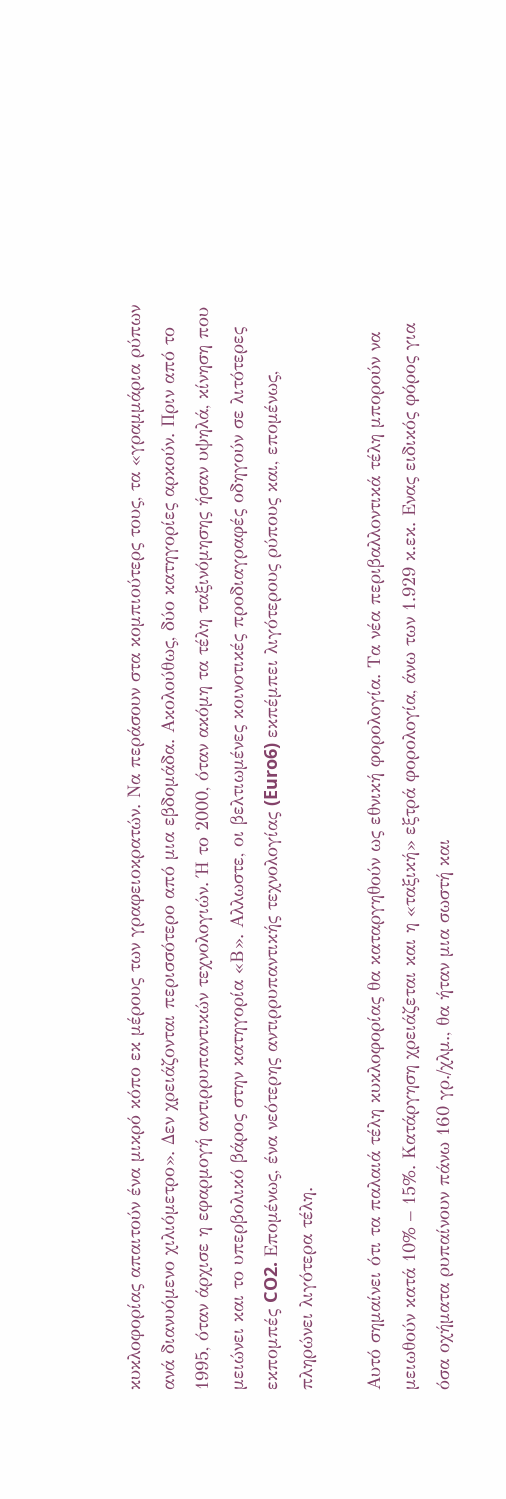κυκλοφορίας απαιτούν ένα μικρό κόπο εκ μέρους των γραφειοκρατών. Να περάσουν στα κομπιούτερς τους, τα «γραμμάρια ρύπων ανά διανυόμενο χιλιόμετρο». Δεν χρειάζονται περισσότερο από μια εβδομάδα. Ακολούθως, δύο κατηγορίες αρκούν. Πριν από το 1995, όταν άρχισε η εφαρμογή αντιρρυπαντικών τεχνολογιών. Ή το 2000, όταν ακόμη τα τέλη ταξινόμησης ήσαν υψηλά, κίνηση που μειώνει και το υπερβολικό βάρος στην κατηγορία «Β». Αλλωστε, οι βελτιωμένες κοινοτικές προδιαγραφές οδηγούν σε λιτότερες εκπομπές CO2. Επομένως, ένα νεότερης αντιρρυπαντικής τεχνολογίας (Euro6) εκπέμπει λιγότερους ρύπους και, επομένως, πληρώνει λιγότερα τέλη.

Αυτό σημαίνει ότι τα παλαιά τέλη κυκλοφορίας θα καταργηθούν ως εθνική φορολογία. Τα νέα περιβαλλοντικά τέλη μπορούν να μειωθούν κατά 10% – 15%. Κατάργηση χρειάζεται και η «ταξική» εξτρά φορολογία, άνω των 1.929 κ.εκ. Ενας ειδικός φόρος για όσα οχήματα ρυπαίνουν πάνω 160 γρ./χλμ., θα ήταν μια σωστή και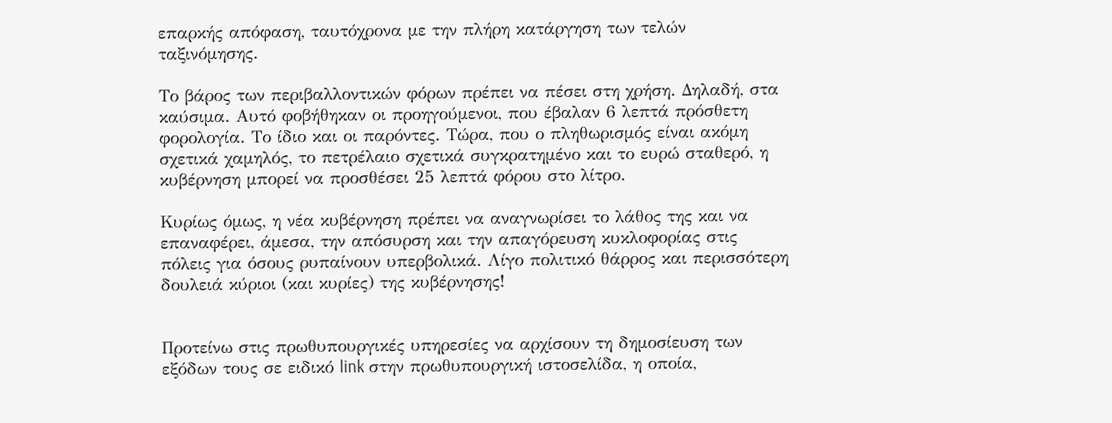επαρκής απόφαση, ταυτόχρονα με την πλήρη κατάργηση των τελών ταξινόμησης.

Το βάρος των περιβαλλοντικών φόρων πρέπει να πέσει στη χρήση. Δηλαδή, στα καύσιμα. Αυτό φοβήθηκαν οι προηγούμενοι, που έβαλαν 6 λεπτά πρόσθετη φορολογία. Το ίδιο και οι παρόντες. Τώρα, που ο πληθωρισμός είναι ακόμη σχετικά χαμηλός, το πετρέλαιο σχετικά συγκρατημένο και το ευρώ σταθερό, η κυβέρνηση μπορεί να προσθέσει 25 λεπτά φόρου στο λίτρο.

Κυρίως όμως, η νέα κυβέρνηση πρέπει να αναγνωρίσει το λάθος της και να επαναφέρει, άμεσα, την απόσυρση και την απαγόρευση κυκλοφορίας στις πόλεις για όσους ρυπαίνουν υπερβολικά. Λίγο πολιτικό θάρρος και περισσότερη δουλειά κύριοι (και κυρίες) της κυβέρνησης!


Προτείνω στις πρωθυπουργικές υπηρεσίες να αρχίσουν τη δημοσίευση των εξόδων τους σε ειδικό link στην πρωθυπουργική ιστοσελίδα, η οποία,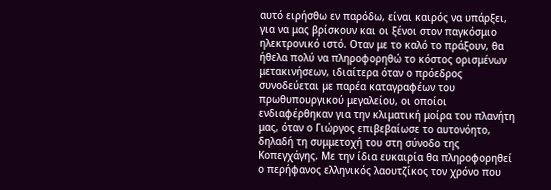αυτό ειρήσθω εν παρόδω, είναι καιρός να υπάρξει, για να μας βρίσκουν και οι ξένοι στον παγκόσμιο ηλεκτρονικό ιστό. Οταν με το καλό το πράξουν, θα ήθελα πολύ να πληροφορηθώ το κόστος ορισμένων μετακινήσεων, ιδιαίτερα όταν ο πρόεδρος συνοδεύεται με παρέα καταγραφέων του πρωθυπουργικού μεγαλείου, οι οποίοι ενδιαφέρθηκαν για την κλιματική μοίρα του πλανήτη μας, όταν ο Γιώργος επιβεβαίωσε το αυτονόητο, δηλαδή τη συμμετοχή του στη σύνοδο της Κοπεγχάγης. Με την ίδια ευκαιρία θα πληροφορηθεί ο περήφανος ελληνικός λαουτζίκος τον χρόνο που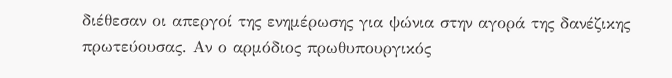διέθεσαν οι απεργοί της ενημέρωσης για ψώνια στην αγορά της δανέζικης πρωτεύουσας. Αν ο αρμόδιος πρωθυπουργικός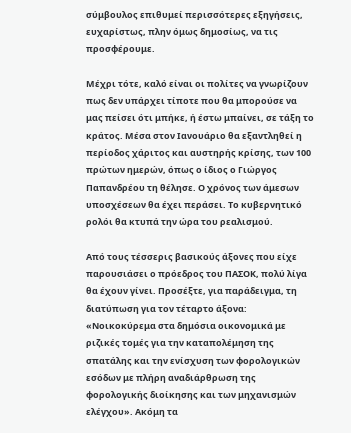σύμβουλος επιθυμεί περισσότερες εξηγήσεις, ευχαρίστως, πλην όμως δημοσίως, να τις προσφέρουμε.

Μέχρι τότε, καλό είναι οι πολίτες να γνωρίζουν πως δεν υπάρχει τίποτε που θα μπορούσε να μας πείσει ότι μπήκε, ή έστω μπαίνει, σε τάξη το κράτος. Μέσα στον Ιανουάριο θα εξαντληθεί η περίοδος χάριτος και αυστηρής κρίσης, των 100 πρώτων ημερών, όπως ο ίδιος ο Γιώργος Παπανδρέου τη θέλησε. Ο χρόνος των άμεσων υποσχέσεων θα έχει περάσει. Το κυβερνητικό ρολόι θα κτυπά την ώρα του ρεαλισμού.

Από τους τέσσερις βασικούς άξονες που είχε παρουσιάσει ο πρόεδρος του ΠΑΣΟΚ, πολύ λίγα θα έχουν γίνει. Προσέξτε, για παράδειγμα, τη διατύπωση για τον τέταρτο άξονα: «Νοικοκύρεμα στα δημόσια οικονομικά με ριζικές τομές για την καταπολέμηση της σπατάλης και την ενίσχυση των φορολογικών εσόδων με πλήρη αναδιάρθρωση της φορολογικής διοίκησης και των μηχανισμών ελέγχου». Ακόμη τα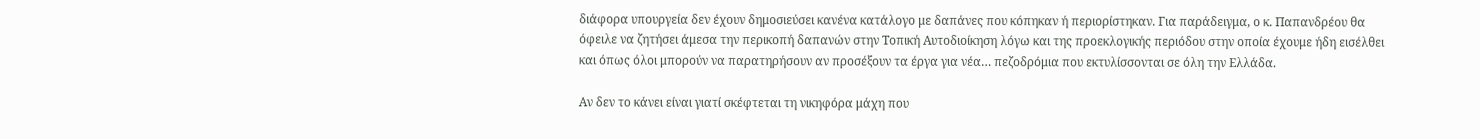διάφορα υπουργεία δεν έχουν δημοσιεύσει κανένα κατάλογο με δαπάνες που κόπηκαν ή περιορίστηκαν. Για παράδειγμα, ο κ. Παπανδρέου θα όφειλε να ζητήσει άμεσα την περικοπή δαπανών στην Τοπική Αυτοδιοίκηση λόγω και της προεκλογικής περιόδου στην οποία έχουμε ήδη εισέλθει και όπως όλοι μπορούν να παρατηρήσουν αν προσέξουν τα έργα για νέα… πεζοδρόμια που εκτυλίσσονται σε όλη την Ελλάδα.

Αν δεν το κάνει είναι γιατί σκέφτεται τη νικηφόρα μάχη που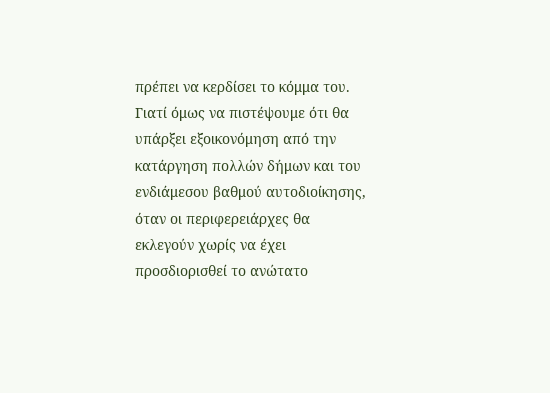πρέπει να κερδίσει το κόμμα του. Γιατί όμως να πιστέψουμε ότι θα υπάρξει εξοικονόμηση από την κατάργηση πολλών δήμων και του ενδιάμεσου βαθμού αυτοδιοίκησης, όταν οι περιφερειάρχες θα εκλεγούν χωρίς να έχει προσδιορισθεί το ανώτατο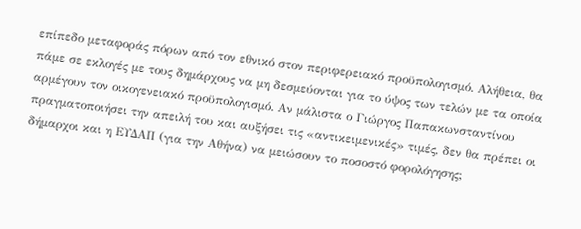επίπεδο μεταφοράς πόρων από τον εθνικό στον περιφερειακό προϋπολογισμό. Αλήθεια, θα πάμε σε εκλογές με τους δημάρχους να μη δεσμεύονται για το ύψος των τελών με τα οποία αρμέγουν τον οικογενειακό προϋπολογισμό. Αν μάλιστα ο Γιώργος Παπακωνσταντίνου πραγματοποιήσει την απειλή του και αυξήσει τις «αντικειμενικές» τιμές, δεν θα πρέπει οι δήμαρχοι και η ΕΥΔΑΠ (για την Αθήνα) να μειώσουν το ποσοστό φορολόγησης;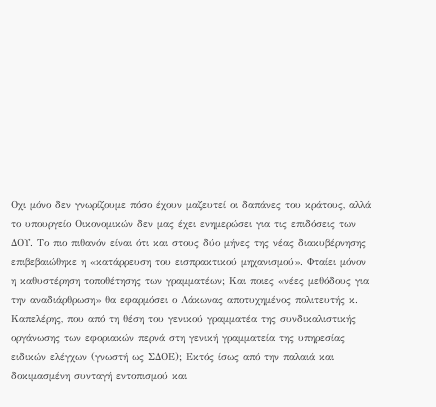Οχι μόνο δεν γνωρίζουμε πόσο έχουν μαζευτεί οι δαπάνες του κράτους, αλλά το υπουργείο Οικονομικών δεν μας έχει ενημερώσει για τις επιδόσεις των ΔΟΥ. Το πιο πιθανόν είναι ότι και στους δύο μήνες της νέας διακυβέρνησης επιβεβαιώθηκε η «κατάρρευση του εισπρακτικού μηχανισμού». Φταίει μόνον η καθυστέρηση τοποθέτησης των γραμματέων; Και ποιες «νέες μεθόδους για την αναδιάρθρωση» θα εφαρμόσει ο Λάκωνας αποτυχημένος πολιτευτής κ. Καπελέρης, που από τη θέση του γενικού γραμματέα της συνδικαλιστικής οργάνωσης των εφοριακών περνά στη γενική γραμματεία της υπηρεσίας ειδικών ελέγχων (γνωστή ως ΣΔΟΕ); Εκτός ίσως από την παλαιά και δοκιμασμένη συνταγή εντοπισμού και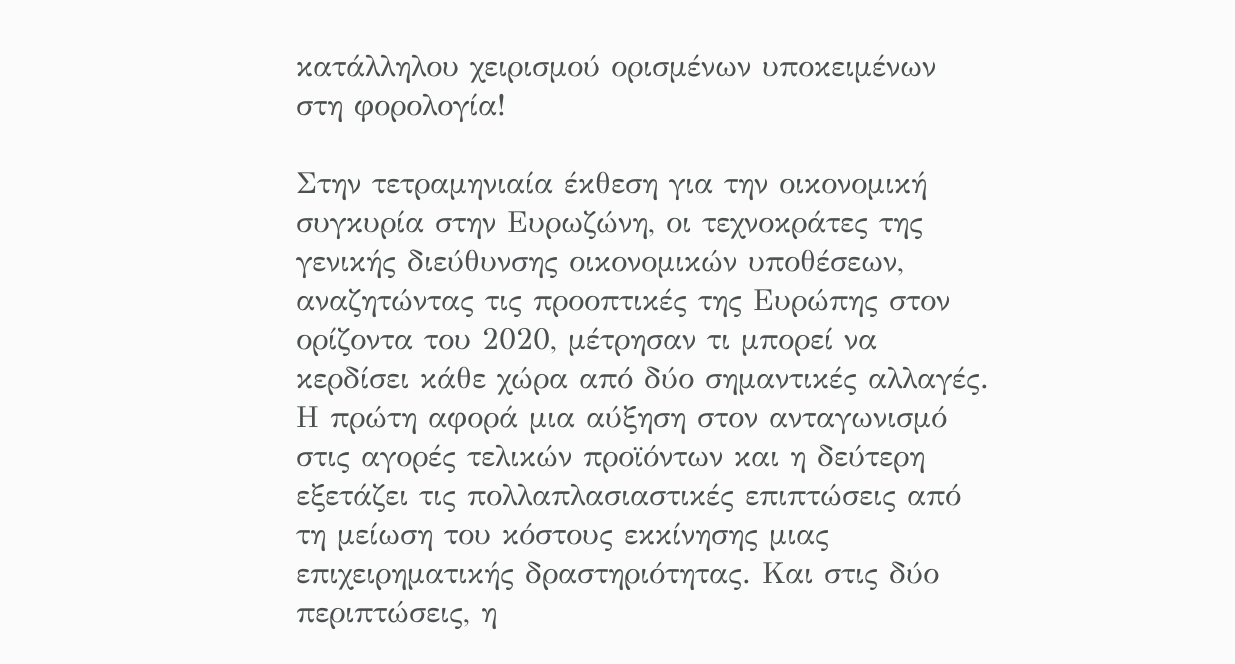κατάλληλου χειρισμού ορισμένων υποκειμένων στη φορολογία!

Στην τετραμηνιαία έκθεση για την οικονομική συγκυρία στην Ευρωζώνη, οι τεχνοκράτες της γενικής διεύθυνσης οικονομικών υποθέσεων, αναζητώντας τις προοπτικές της Ευρώπης στον ορίζοντα του 2020, μέτρησαν τι μπορεί να κερδίσει κάθε χώρα από δύο σημαντικές αλλαγές. Η πρώτη αφορά μια αύξηση στον ανταγωνισμό στις αγορές τελικών προϊόντων και η δεύτερη εξετάζει τις πολλαπλασιαστικές επιπτώσεις από τη μείωση του κόστους εκκίνησης μιας επιχειρηματικής δραστηριότητας. Και στις δύο περιπτώσεις, η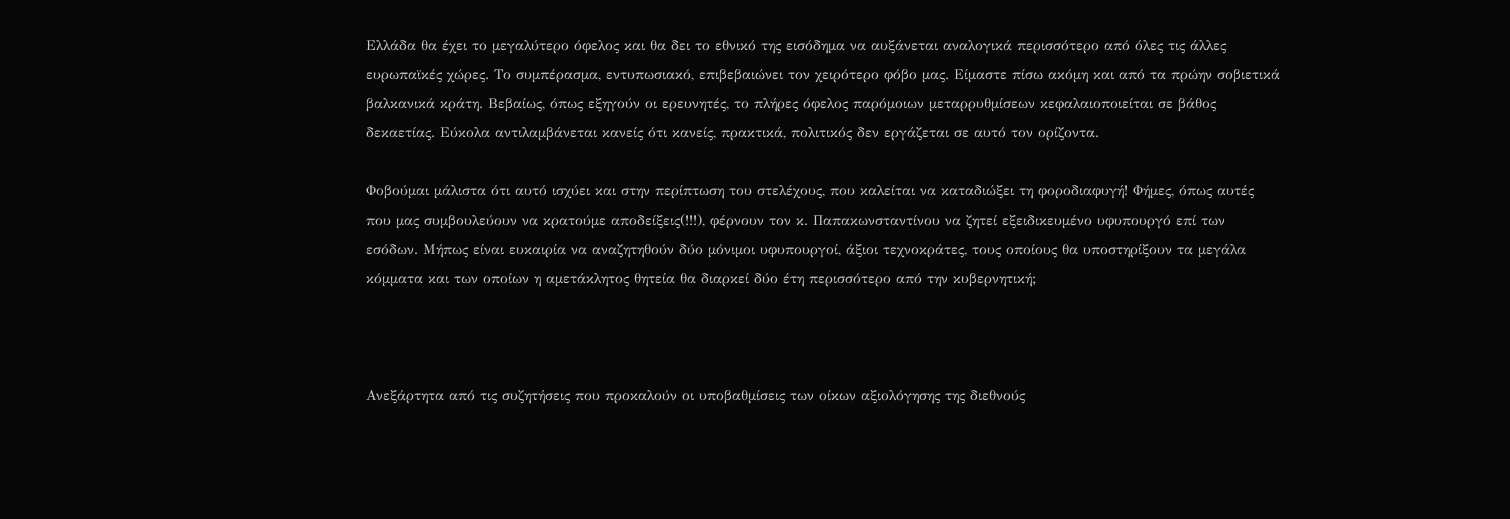Ελλάδα θα έχει το μεγαλύτερο όφελος και θα δει το εθνικό της εισόδημα να αυξάνεται αναλογικά περισσότερο από όλες τις άλλες ευρωπαϊκές χώρες. Το συμπέρασμα, εντυπωσιακό, επιβεβαιώνει τον χειρότερο φόβο μας. Είμαστε πίσω ακόμη και από τα πρώην σοβιετικά βαλκανικά κράτη. Βεβαίως, όπως εξηγούν οι ερευνητές, το πλήρες όφελος παρόμοιων μεταρρυθμίσεων κεφαλαιοποιείται σε βάθος δεκαετίας. Εύκολα αντιλαμβάνεται κανείς ότι κανείς, πρακτικά, πολιτικός δεν εργάζεται σε αυτό τον ορίζοντα.

Φοβούμαι μάλιστα ότι αυτό ισχύει και στην περίπτωση του στελέχους, που καλείται να καταδιώξει τη φοροδιαφυγή! Φήμες, όπως αυτές που μας συμβουλεύουν να κρατούμε αποδείξεις(!!!), φέρνουν τον κ. Παπακωνσταντίνου να ζητεί εξειδικευμένο υφυπουργό επί των εσόδων. Μήπως είναι ευκαιρία να αναζητηθούν δύο μόνιμοι υφυπουργοί, άξιοι τεχνοκράτες, τους οποίους θα υποστηρίξουν τα μεγάλα κόμματα και των οποίων η αμετάκλητος θητεία θα διαρκεί δύο έτη περισσότερο από την κυβερνητική;



Ανεξάρτητα από τις συζητήσεις που προκαλούν οι υποβαθμίσεις των οίκων αξιολόγησης της διεθνούς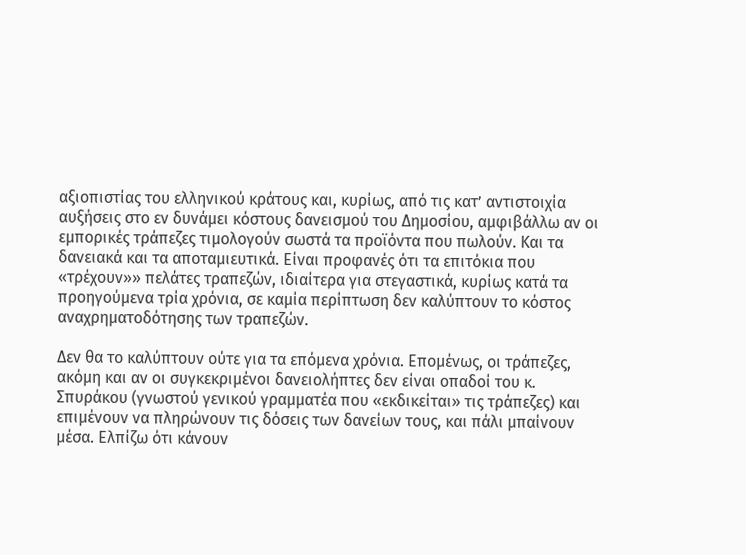αξιοπιστίας του ελληνικού κράτους και, κυρίως, από τις κατ’ αντιστοιχία αυξήσεις στο εν δυνάμει κόστους δανεισμού του Δημοσίου, αμφιβάλλω αν οι εμπορικές τράπεζες τιμολογούν σωστά τα προϊόντα που πωλούν. Και τα δανειακά και τα αποταμιευτικά. Είναι προφανές ότι τα επιτόκια που «τρέχουν»» πελάτες τραπεζών, ιδιαίτερα για στεγαστικά, κυρίως κατά τα προηγούμενα τρία χρόνια, σε καμία περίπτωση δεν καλύπτουν το κόστος αναχρηματοδότησης των τραπεζών.

Δεν θα το καλύπτουν ούτε για τα επόμενα χρόνια. Επομένως, οι τράπεζες, ακόμη και αν οι συγκεκριμένοι δανειολήπτες δεν είναι οπαδοί του κ. Σπυράκου (γνωστού γενικού γραμματέα που «εκδικείται» τις τράπεζες) και επιμένουν να πληρώνουν τις δόσεις των δανείων τους, και πάλι μπαίνουν μέσα. Ελπίζω ότι κάνουν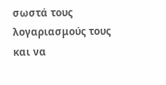σωστά τους λογαριασμούς τους και να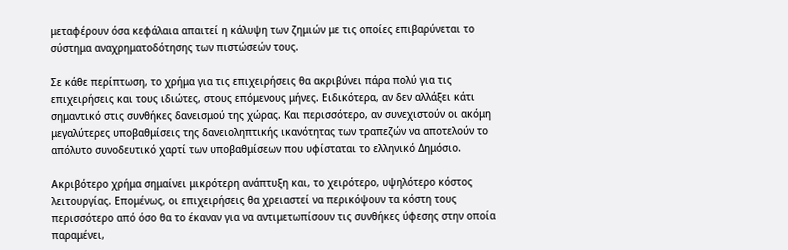μεταφέρουν όσα κεφάλαια απαιτεί η κάλυψη των ζημιών με τις οποίες επιβαρύνεται το σύστημα αναχρηματοδότησης των πιστώσεών τους.

Σε κάθε περίπτωση, το χρήμα για τις επιχειρήσεις θα ακριβύνει πάρα πολύ για τις επιχειρήσεις και τους ιδιώτες, στους επόμενους μήνες. Ειδικότερα, αν δεν αλλάξει κάτι σημαντικό στις συνθήκες δανεισμού της χώρας. Και περισσότερο, αν συνεχιστούν οι ακόμη μεγαλύτερες υποβαθμίσεις της δανειοληπτικής ικανότητας των τραπεζών να αποτελούν το απόλυτο συνοδευτικό χαρτί των υποβαθμίσεων που υφίσταται το ελληνικό Δημόσιο.

Ακριβότερο χρήμα σημαίνει μικρότερη ανάπτυξη και, το χειρότερο, υψηλότερο κόστος λειτουργίας. Επομένως, οι επιχειρήσεις θα χρειαστεί να περικόψουν τα κόστη τους περισσότερο από όσο θα το έκαναν για να αντιμετωπίσουν τις συνθήκες ύφεσης στην οποία παραμένει,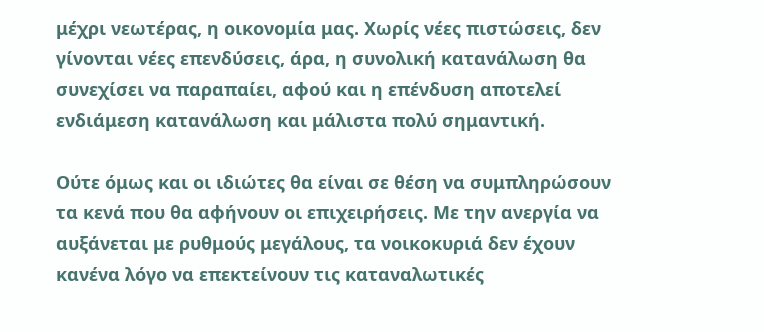μέχρι νεωτέρας, η οικονομία μας. Χωρίς νέες πιστώσεις, δεν γίνονται νέες επενδύσεις, άρα, η συνολική κατανάλωση θα συνεχίσει να παραπαίει, αφού και η επένδυση αποτελεί ενδιάμεση κατανάλωση και μάλιστα πολύ σημαντική.

Ούτε όμως και οι ιδιώτες θα είναι σε θέση να συμπληρώσουν τα κενά που θα αφήνουν οι επιχειρήσεις. Με την ανεργία να αυξάνεται με ρυθμούς μεγάλους, τα νοικοκυριά δεν έχουν κανένα λόγο να επεκτείνουν τις καταναλωτικές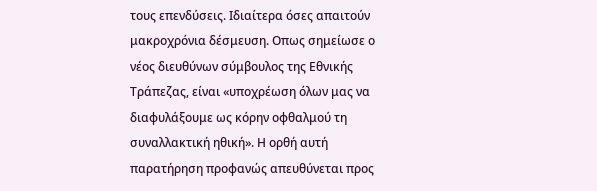τους επενδύσεις. Ιδιαίτερα όσες απαιτούν μακροχρόνια δέσμευση. Οπως σημείωσε ο νέος διευθύνων σύμβουλος της Εθνικής Τράπεζας, είναι «υποχρέωση όλων μας να διαφυλάξουμε ως κόρην οφθαλμού τη συναλλακτική ηθική». Η ορθή αυτή παρατήρηση προφανώς απευθύνεται προς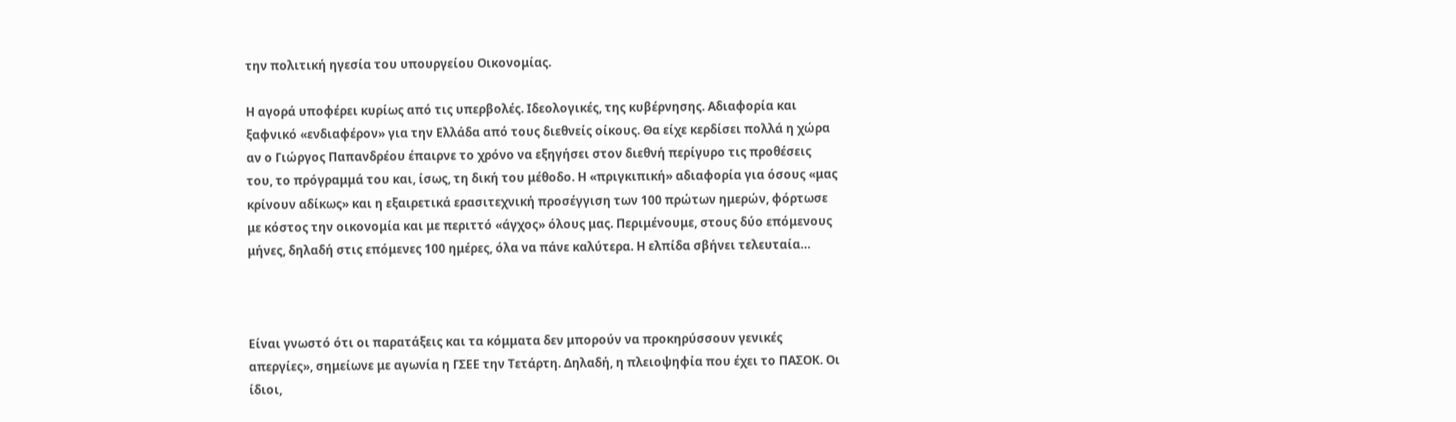την πολιτική ηγεσία του υπουργείου Οικονομίας.

Η αγορά υποφέρει κυρίως από τις υπερβολές. Ιδεολογικές, της κυβέρνησης. Αδιαφορία και ξαφνικό «ενδιαφέρον» για την Ελλάδα από τους διεθνείς οίκους. Θα είχε κερδίσει πολλά η χώρα αν ο Γιώργος Παπανδρέου έπαιρνε το χρόνο να εξηγήσει στον διεθνή περίγυρο τις προθέσεις του, το πρόγραμμά του και, ίσως, τη δική του μέθοδο. Η «πριγκιπική» αδιαφορία για όσους «μας κρίνουν αδίκως» και η εξαιρετικά ερασιτεχνική προσέγγιση των 100 πρώτων ημερών, φόρτωσε με κόστος την οικονομία και με περιττό «άγχος» όλους μας. Περιμένουμε, στους δύο επόμενους μήνες, δηλαδή στις επόμενες 100 ημέρες, όλα να πάνε καλύτερα. Η ελπίδα σβήνει τελευταία…



Είναι γνωστό ότι οι παρατάξεις και τα κόμματα δεν μπορούν να προκηρύσσουν γενικές απεργίες», σημείωνε με αγωνία η ΓΣΕΕ την Τετάρτη. Δηλαδή, η πλειοψηφία που έχει το ΠΑΣΟΚ. Οι ίδιοι,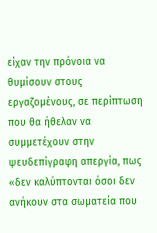είχαν την πρόνοια να θυμίσουν στους εργαζομένους, σε περίπτωση που θα ήθελαν να συμμετέχουν στην ψευδεπίγραφη απεργία, πως «δεν καλύπτονται όσοι δεν ανήκουν στα σωματεία που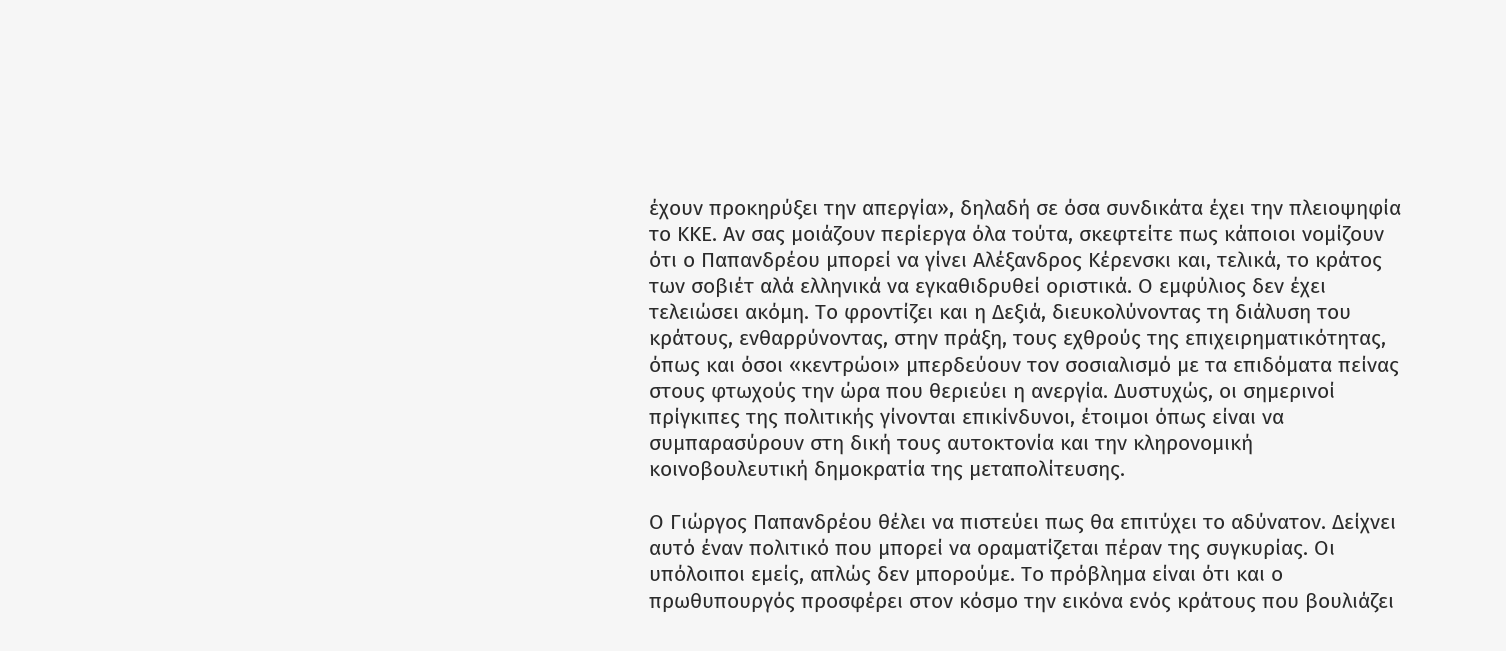έχουν προκηρύξει την απεργία», δηλαδή σε όσα συνδικάτα έχει την πλειοψηφία το ΚΚΕ. Αν σας μοιάζουν περίεργα όλα τούτα, σκεφτείτε πως κάποιοι νομίζουν ότι ο Παπανδρέου μπορεί να γίνει Αλέξανδρος Κέρενσκι και, τελικά, το κράτος των σοβιέτ αλά ελληνικά να εγκαθιδρυθεί οριστικά. Ο εμφύλιος δεν έχει τελειώσει ακόμη. Το φροντίζει και η Δεξιά, διευκολύνοντας τη διάλυση του κράτους, ενθαρρύνοντας, στην πράξη, τους εχθρούς της επιχειρηματικότητας, όπως και όσοι «κεντρώοι» μπερδεύουν τον σοσιαλισμό με τα επιδόματα πείνας στους φτωχούς την ώρα που θεριεύει η ανεργία. Δυστυχώς, οι σημερινοί πρίγκιπες της πολιτικής γίνονται επικίνδυνοι, έτοιμοι όπως είναι να συμπαρασύρουν στη δική τους αυτοκτονία και την κληρονομική κοινοβουλευτική δημοκρατία της μεταπολίτευσης.

Ο Γιώργος Παπανδρέου θέλει να πιστεύει πως θα επιτύχει το αδύνατον. Δείχνει αυτό έναν πολιτικό που μπορεί να οραματίζεται πέραν της συγκυρίας. Οι υπόλοιποι εμείς, απλώς δεν μπορούμε. Το πρόβλημα είναι ότι και ο πρωθυπουργός προσφέρει στον κόσμο την εικόνα ενός κράτους που βουλιάζει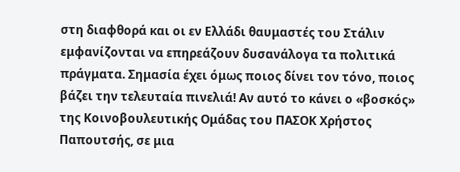στη διαφθορά και οι εν Ελλάδι θαυμαστές του Στάλιν εμφανίζονται να επηρεάζουν δυσανάλογα τα πολιτικά πράγματα. Σημασία έχει όμως ποιος δίνει τον τόνο, ποιος βάζει την τελευταία πινελιά! Αν αυτό το κάνει ο «βοσκός» της Κοινοβουλευτικής Ομάδας του ΠΑΣΟΚ Χρήστος Παπουτσής, σε μια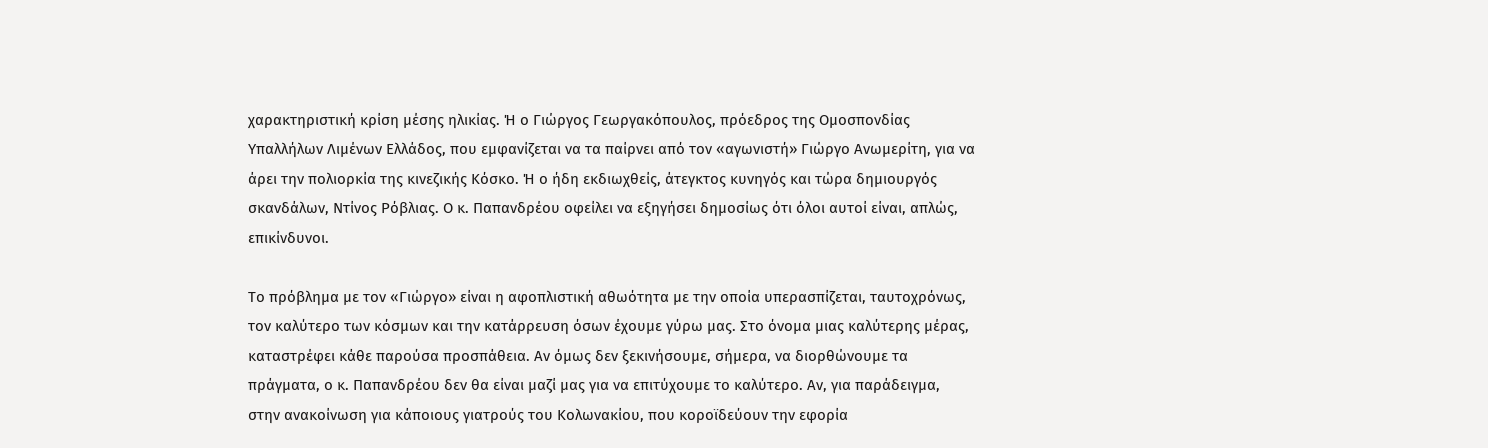χαρακτηριστική κρίση μέσης ηλικίας. Ή ο Γιώργος Γεωργακόπουλος, πρόεδρος της Ομοσπονδίας Υπαλλήλων Λιμένων Ελλάδος, που εμφανίζεται να τα παίρνει από τον «αγωνιστή» Γιώργο Ανωμερίτη, για να άρει την πολιορκία της κινεζικής Κόσκο. Ή ο ήδη εκδιωχθείς, άτεγκτος κυνηγός και τώρα δημιουργός σκανδάλων, Ντίνος Ρόβλιας. Ο κ. Παπανδρέου οφείλει να εξηγήσει δημοσίως ότι όλοι αυτοί είναι, απλώς, επικίνδυνοι.

Το πρόβλημα με τον «Γιώργο» είναι η αφοπλιστική αθωότητα με την οποία υπερασπίζεται, ταυτοχρόνως, τον καλύτερο των κόσμων και την κατάρρευση όσων έχουμε γύρω μας. Στο όνομα μιας καλύτερης μέρας, καταστρέφει κάθε παρούσα προσπάθεια. Αν όμως δεν ξεκινήσουμε, σήμερα, να διορθώνουμε τα πράγματα, ο κ. Παπανδρέου δεν θα είναι μαζί μας για να επιτύχουμε το καλύτερο. Αν, για παράδειγμα, στην ανακοίνωση για κάποιους γιατρούς του Κολωνακίου, που κοροϊδεύουν την εφορία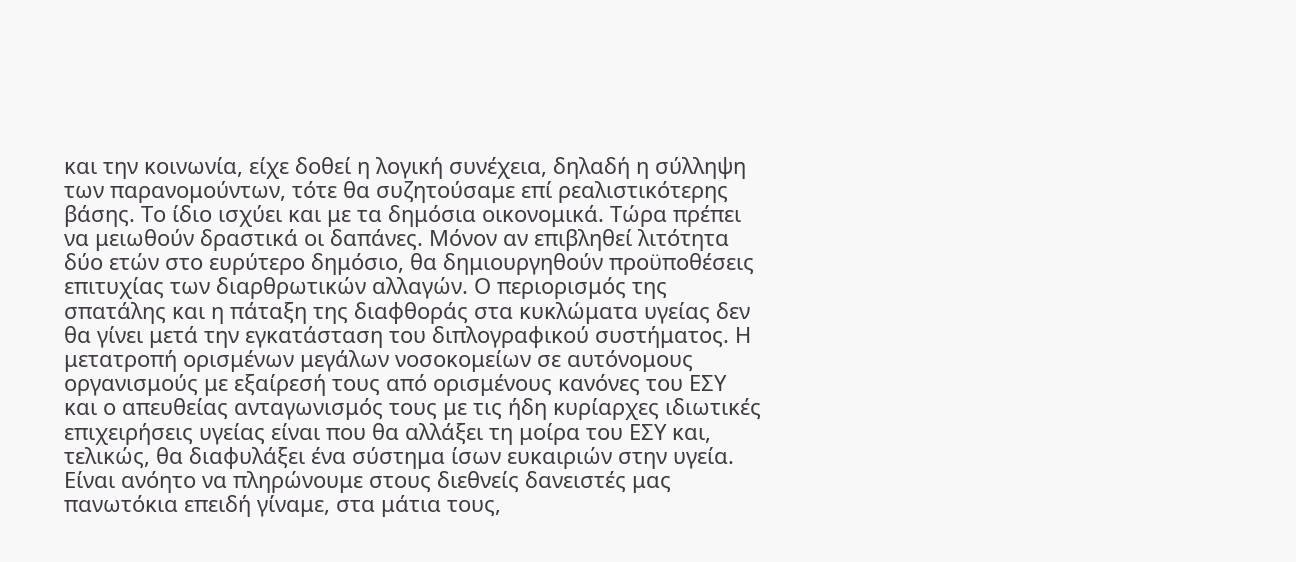και την κοινωνία, είχε δοθεί η λογική συνέχεια, δηλαδή η σύλληψη των παρανομούντων, τότε θα συζητούσαμε επί ρεαλιστικότερης βάσης. Το ίδιο ισχύει και με τα δημόσια οικονομικά. Τώρα πρέπει να μειωθούν δραστικά οι δαπάνες. Μόνον αν επιβληθεί λιτότητα δύο ετών στο ευρύτερο δημόσιο, θα δημιουργηθούν προϋποθέσεις επιτυχίας των διαρθρωτικών αλλαγών. Ο περιορισμός της σπατάλης και η πάταξη της διαφθοράς στα κυκλώματα υγείας δεν θα γίνει μετά την εγκατάσταση του διπλογραφικού συστήματος. Η μετατροπή ορισμένων μεγάλων νοσοκομείων σε αυτόνομους οργανισμούς με εξαίρεσή τους από ορισμένους κανόνες του ΕΣΥ και ο απευθείας ανταγωνισμός τους με τις ήδη κυρίαρχες ιδιωτικές επιχειρήσεις υγείας είναι που θα αλλάξει τη μοίρα του ΕΣΥ και, τελικώς, θα διαφυλάξει ένα σύστημα ίσων ευκαιριών στην υγεία. Είναι ανόητο να πληρώνουμε στους διεθνείς δανειστές μας πανωτόκια επειδή γίναμε, στα μάτια τους,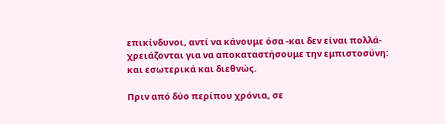επικίνδυνοι, αντί να κάνουμε όσα -και δεν είναι πολλά- χρειάζονται για να αποκαταστήσουμε την εμπιστοσύνη: και εσωτερικά και διεθνώς.

Πριν από δύο περίπου χρόνια, σε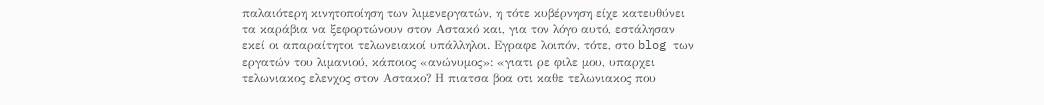παλαιότερη κινητοποίηση των λιμενεργατών, η τότε κυβέρνηση είχε κατευθύνει τα καράβια να ξεφορτώνουν στον Αστακό και, για τον λόγο αυτό, εστάλησαν εκεί οι απαραίτητοι τελωνειακοί υπάλληλοι. Εγραφε λοιπόν, τότε, στο blog των εργατών του λιμανιού, κάποιος «ανώνυμος»: «γιατι ρε φιλε μου, υπαρχει τελωνιακος ελενχος στον Αστακο? Η πιατσα βοα οτι καθε τελωνιακος που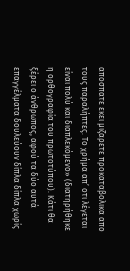αποσπατε εκει μιζαρετε προκαταβολικα απο τους παραλήπτες. Το χρήμα απ’ οτι λέγεται είναι πολύ και διαπλεκόμενο» (διατηρήθηκε η ορθογραφία του πρωτοτύπου). Κάτι θα ξέρει ο άνθρωπος, αφού τα δύο αυτά επαγγέλματα δουλεύουν δίπλα δίπλα χωρίς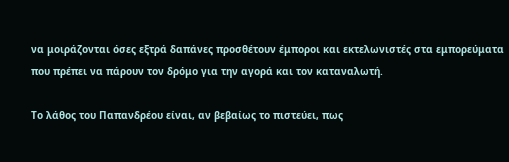να μοιράζονται όσες εξτρά δαπάνες προσθέτουν έμποροι και εκτελωνιστές στα εμπορεύματα που πρέπει να πάρουν τον δρόμο για την αγορά και τον καταναλωτή.

Το λάθος του Παπανδρέου είναι, αν βεβαίως το πιστεύει, πως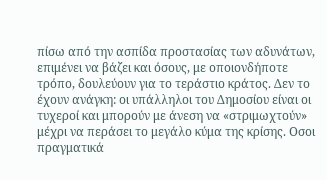πίσω από την ασπίδα προστασίας των αδυνάτων, επιμένει να βάζει και όσους, με οποιονδήποτε τρόπο, δουλεύουν για το τεράστιο κράτος. Δεν το έχουν ανάγκη: οι υπάλληλοι του Δημοσίου είναι οι τυχεροί και μπορούν με άνεση να «στριμωχτούν» μέχρι να περάσει το μεγάλο κύμα της κρίσης. Οσοι πραγματικά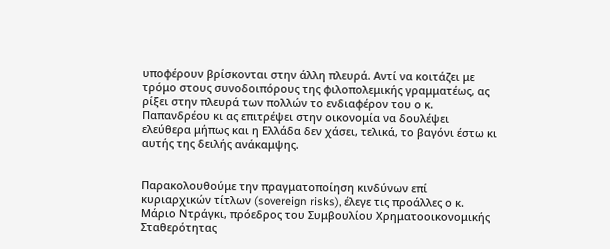υποφέρουν βρίσκονται στην άλλη πλευρά. Αντί να κοιτάζει με τρόμο στους συνοδοιπόρους της φιλοπολεμικής γραμματέως, ας ρίξει στην πλευρά των πολλών το ενδιαφέρον του ο κ. Παπανδρέου κι ας επιτρέψει στην οικονομία να δουλέψει ελεύθερα μήπως και η Ελλάδα δεν χάσει, τελικά, το βαγόνι έστω κι αυτής της δειλής ανάκαμψης.


Παρακολουθούμε την πραγματοποίηση κινδύνων επί κυριαρχικών τίτλων (sovereign risks), έλεγε τις προάλλες ο κ. Μάριο Ντράγκι, πρόεδρος του Συμβουλίου Χρηματοοικονομικής Σταθερότητας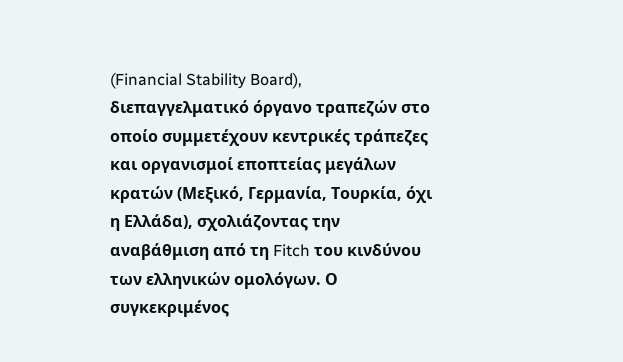(Financial Stability Board), διεπαγγελματικό όργανο τραπεζών στο οποίο συμμετέχουν κεντρικές τράπεζες και οργανισμοί εποπτείας μεγάλων κρατών (Μεξικό, Γερμανία, Τουρκία, όχι η Ελλάδα), σχολιάζοντας την αναβάθμιση από τη Fitch του κινδύνου των ελληνικών ομολόγων. Ο συγκεκριμένος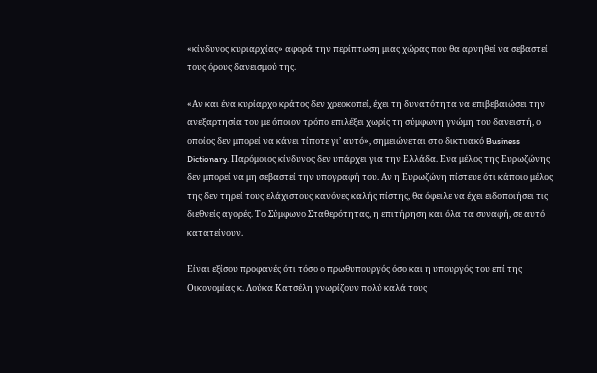«κίνδυνος κυριαρχίας» αφορά την περίπτωση μιας χώρας που θα αρνηθεί να σεβαστεί τους όρους δανεισμού της.

«Αν και ένα κυρίαρχο κράτος δεν χρεοκοπεί, έχει τη δυνατότητα να επιβεβαιώσει την ανεξαρτησία του με όποιον τρόπο επιλέξει χωρίς τη σύμφωνη γνώμη του δανειστή, ο οποίος δεν μπορεί να κάνει τίποτε γι’ αυτό», σημειώνεται στο δικτυακό Business Dictionary. Παρόμοιος κίνδυνος δεν υπάρχει για την Ελλάδα. Ενα μέλος της Ευρωζώνης δεν μπορεί να μη σεβαστεί την υπογραφή του. Αν η Ευρωζώνη πίστευε ότι κάποιο μέλος της δεν τηρεί τους ελάχιστους κανόνες καλής πίστης, θα όφειλε να έχει ειδοποιήσει τις διεθνείς αγορές. Το Σύμφωνο Σταθερότητας, η επιτήρηση και όλα τα συναφή, σε αυτό κατατείνουν.

Είναι εξίσου προφανές ότι τόσο ο πρωθυπουργός όσο και η υπουργός του επί της Οικονομίας κ. Λούκα Κατσέλη γνωρίζουν πολύ καλά τους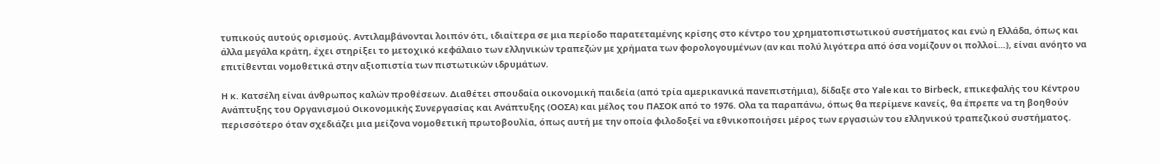τυπικούς αυτούς ορισμούς. Αντιλαμβάνονται λοιπόν ότι, ιδιαίτερα σε μια περίοδο παρατεταμένης κρίσης στο κέντρο του χρηματοπιστωτικού συστήματος και ενώ η Ελλάδα, όπως και άλλα μεγάλα κράτη, έχει στηρίξει το μετοχικό κεφάλαιο των ελληνικών τραπεζών με χρήματα των φορολογουμένων (αν και πολύ λιγότερα από όσα νομίζουν οι πολλοί…), είναι ανόητο να επιτίθενται νομοθετικά στην αξιοπιστία των πιστωτικών ιδρυμάτων.

Η κ. Κατσέλη είναι άνθρωπος καλών προθέσεων. Διαθέτει σπουδαία οικονομική παιδεία (από τρία αμερικανικά πανεπιστήμια), δίδαξε στο Yale και το Birbeck, επικεφαλής του Κέντρου Ανάπτυξης του Οργανισμού Οικονομικής Συνεργασίας και Ανάπτυξης (ΟΟΣΑ) και μέλος του ΠΑΣΟΚ από το 1976. Ολα τα παραπάνω, όπως θα περίμενε κανείς, θα έπρεπε να τη βοηθούν περισσότερο όταν σχεδιάζει μια μείζονα νομοθετική πρωτοβουλία, όπως αυτή με την οποία φιλοδοξεί να εθνικοποιήσει μέρος των εργασιών του ελληνικού τραπεζικού συστήματος.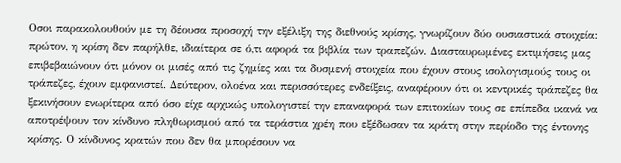Οσοι παρακολουθούν με τη δέουσα προσοχή την εξέλιξη της διεθνούς κρίσης, γνωρίζουν δύο ουσιαστικά στοιχεία: πρώτον, η κρίση δεν παρήλθε, ιδιαίτερα σε ό,τι αφορά τα βιβλία των τραπεζών. Διασταυρωμένες εκτιμήσεις μας επιβεβαιώνουν ότι μόνον οι μισές από τις ζημίες και τα δυσμενή στοιχεία που έχουν στους ισολογισμούς τους οι τράπεζες, έχουν εμφανιστεί. Δεύτερον, ολοένα και περισσότερες ενδείξεις, αναφέρουν ότι οι κεντρικές τράπεζες θα ξεκινήσουν ενωρίτερα από όσο είχε αρχικώς υπολογιστεί την επαναφορά των επιτοκίων τους σε επίπεδα ικανά να αποτρέψουν τον κίνδυνο πληθωρισμού από τα τεράστια χρέη που εξέδωσαν τα κράτη στην περίοδο της έντονης κρίσης. Ο κίνδυνος κρατών που δεν θα μπορέσουν να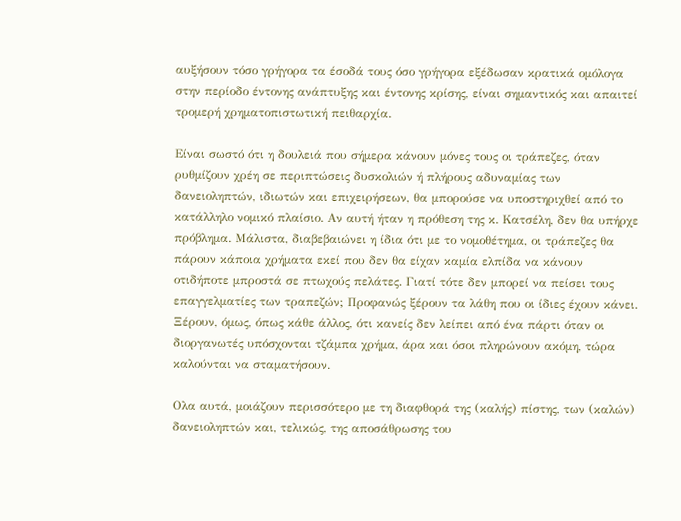αυξήσουν τόσο γρήγορα τα έσοδά τους όσο γρήγορα εξέδωσαν κρατικά ομόλογα στην περίοδο έντονης ανάπτυξης και έντονης κρίσης, είναι σημαντικός και απαιτεί τρομερή χρηματοπιστωτική πειθαρχία.

Είναι σωστό ότι η δουλειά που σήμερα κάνουν μόνες τους οι τράπεζες, όταν ρυθμίζουν χρέη σε περιπτώσεις δυσκολιών ή πλήρους αδυναμίας των δανειοληπτών, ιδιωτών και επιχειρήσεων, θα μπορούσε να υποστηριχθεί από το κατάλληλο νομικό πλαίσιο. Αν αυτή ήταν η πρόθεση της κ. Κατσέλη, δεν θα υπήρχε πρόβλημα. Μάλιστα, διαβεβαιώνει η ίδια ότι με το νομοθέτημα, οι τράπεζες θα πάρουν κάποια χρήματα εκεί που δεν θα είχαν καμία ελπίδα να κάνουν οτιδήποτε μπροστά σε πτωχούς πελάτες. Γιατί τότε δεν μπορεί να πείσει τους επαγγελματίες των τραπεζών; Προφανώς ξέρουν τα λάθη που οι ίδιες έχουν κάνει. Ξέρουν, όμως, όπως κάθε άλλος, ότι κανείς δεν λείπει από ένα πάρτι όταν οι διοργανωτές υπόσχονται τζάμπα χρήμα, άρα και όσοι πληρώνουν ακόμη, τώρα καλούνται να σταματήσουν.

Ολα αυτά, μοιάζουν περισσότερο με τη διαφθορά της (καλής) πίστης, των (καλών) δανειοληπτών και, τελικώς, της αποσάθρωσης του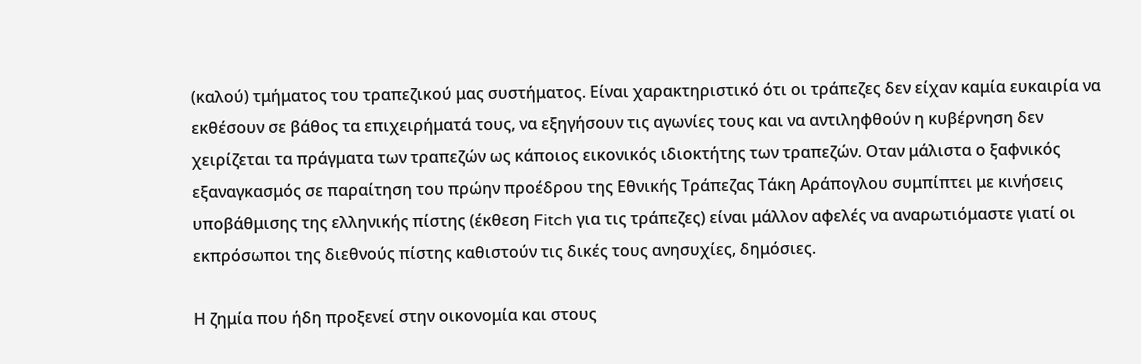(καλού) τμήματος του τραπεζικού μας συστήματος. Είναι χαρακτηριστικό ότι οι τράπεζες δεν είχαν καμία ευκαιρία να εκθέσουν σε βάθος τα επιχειρήματά τους, να εξηγήσουν τις αγωνίες τους και να αντιληφθούν η κυβέρνηση δεν χειρίζεται τα πράγματα των τραπεζών ως κάποιος εικονικός ιδιοκτήτης των τραπεζών. Οταν μάλιστα ο ξαφνικός εξαναγκασμός σε παραίτηση του πρώην προέδρου της Εθνικής Τράπεζας Τάκη Αράπογλου συμπίπτει με κινήσεις υποβάθμισης της ελληνικής πίστης (έκθεση Fitch για τις τράπεζες) είναι μάλλον αφελές να αναρωτιόμαστε γιατί οι εκπρόσωποι της διεθνούς πίστης καθιστούν τις δικές τους ανησυχίες, δημόσιες.

Η ζημία που ήδη προξενεί στην οικονομία και στους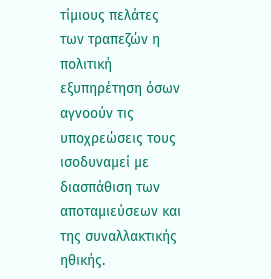τίμιους πελάτες των τραπεζών η πολιτική εξυπηρέτηση όσων αγνοούν τις υποχρεώσεις τους ισοδυναμεί με διασπάθιση των αποταμιεύσεων και της συναλλακτικής ηθικής.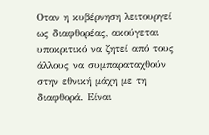Οταν η κυβέρνηση λειτουργεί ως διαφθορέας, ακούγεται υποκριτικό να ζητεί από τους άλλους να συμπαραταχθούν στην εθνική μάχη με τη διαφθορά. Είναι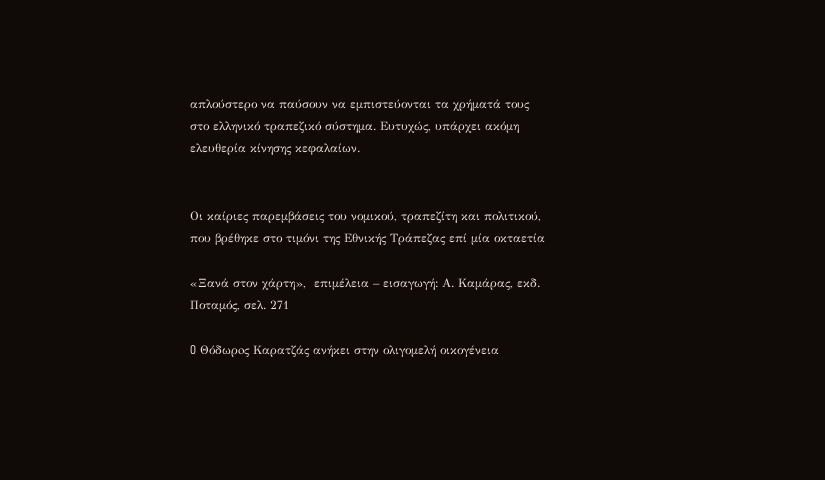απλούστερο να παύσουν να εμπιστεύονται τα χρήματά τους στο ελληνικό τραπεζικό σύστημα. Ευτυχώς, υπάρχει ακόμη ελευθερία κίνησης κεφαλαίων.


Οι καίριες παρεμβάσεις του νομικού, τραπεζίτη και πολιτικού, που βρέθηκε στο τιμόνι της Εθνικής Τράπεζας επί μία οκταετία

«Ξανά στον χάρτη»,  επιμέλεια – εισαγωγή: Α. Καμάρας, εκδ. Ποταμός, σελ. 271

O Θόδωρoς Καρατζάς ανήκει στην ολιγομελή οικογένεια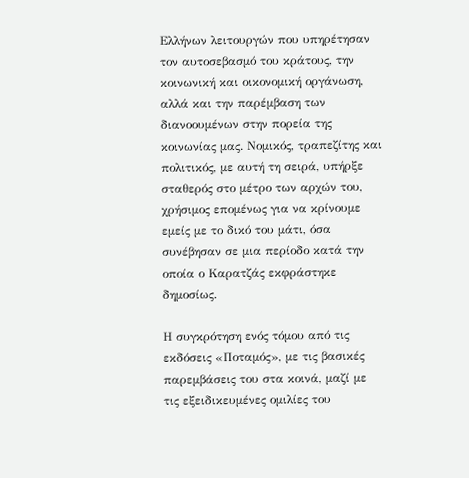Ελλήνων λειτουργών που υπηρέτησαν τον αυτοσεβασμό του κράτους, την κοινωνική και οικονομική οργάνωση, αλλά και την παρέμβαση των διανοουμένων στην πορεία της κοινωνίας μας. Νομικός, τραπεζίτης και πολιτικός, με αυτή τη σειρά, υπήρξε σταθερός στο μέτρο των αρχών του, χρήσιμος επομένως για να κρίνουμε εμείς με το δικό του μάτι, όσα συνέβησαν σε μια περίοδο κατά την οποία ο Καρατζάς εκφράστηκε δημοσίως.

Η συγκρότηση ενός τόμου από τις εκδόσεις «Ποταμός», με τις βασικές παρεμβάσεις του στα κοινά, μαζί με τις εξειδικευμένες ομιλίες του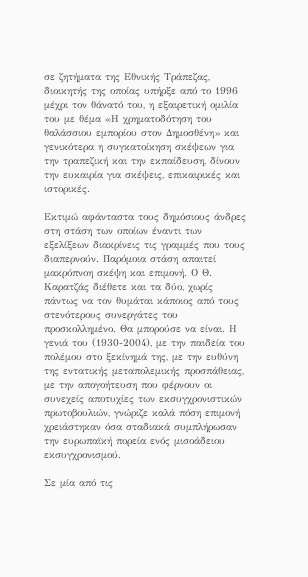σε ζητήματα της Εθνικής Τράπεζας, διοικητής της οποίας υπήρξε από το 1996 μέχρι τον θάνατό του, η εξαιρετική ομιλία του με θέμα «Η χρηματοδότηση του θαλάσσιου εμπορίου στον Δημοσθένη» και γενικότερα η συγκατοίκηση σκέψεων για την τραπεζική και την εκπαίδευση, δίνουν την ευκαιρία για σκέψεις, επικαιρικές και ιστορικές.

Εκτιμώ αφάνταστα τους δημόσιους άνδρες στη στάση των οποίων έναντι των εξελίξεων διακρίνεις τις γραμμές που τους διαπερνούν. Παρόμοια στάση απαιτεί μακρόπνοη σκέψη και επιμονή. Ο Θ. Καρατζάς διέθετε και τα δύο, χωρίς πάντως να τον θυμάται κάποιος από τους στενότερους συνεργάτες του προσκολλημένο. Θα μπορούσε να είναι. Η γενιά του (1930-2004), με την παιδεία του πολέμου στο ξεκίνημά της, με την ευθύνη της εντατικής μεταπολεμικής προσπάθειας, με την απογοήτευση που φέρνουν οι συνεχείς αποτυχίες των εκσυγχρονιστικών πρωτοβουλιών, γνώριζε καλά πόση επιμονή χρειάστηκαν όσα σταδιακά συμπλήρωσαν την ευρωπαϊκή πορεία ενός μισοάδειου εκσυγχρονισμού.

Σε μία από τις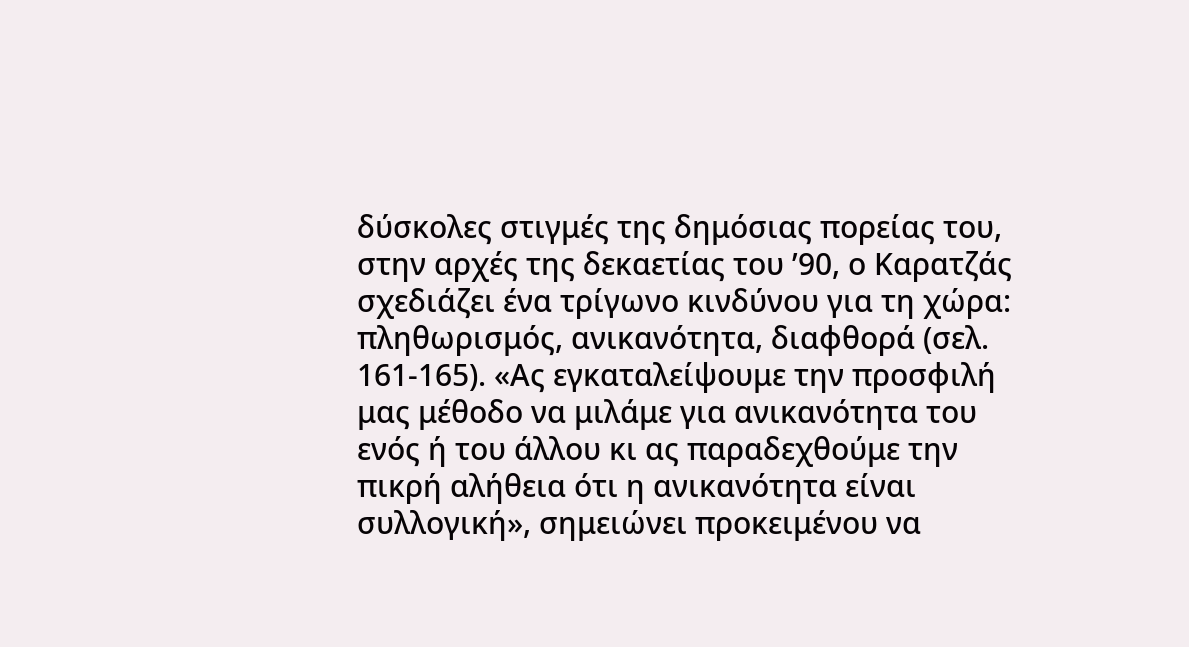δύσκολες στιγμές της δημόσιας πορείας του, στην αρχές της δεκαετίας του ’90, ο Καρατζάς σχεδιάζει ένα τρίγωνο κινδύνου για τη χώρα: πληθωρισμός, ανικανότητα, διαφθορά (σελ. 161-165). «Ας εγκαταλείψουμε την προσφιλή μας μέθοδο να μιλάμε για ανικανότητα του ενός ή του άλλου κι ας παραδεχθούμε την πικρή αλήθεια ότι η ανικανότητα είναι συλλογική», σημειώνει προκειμένου να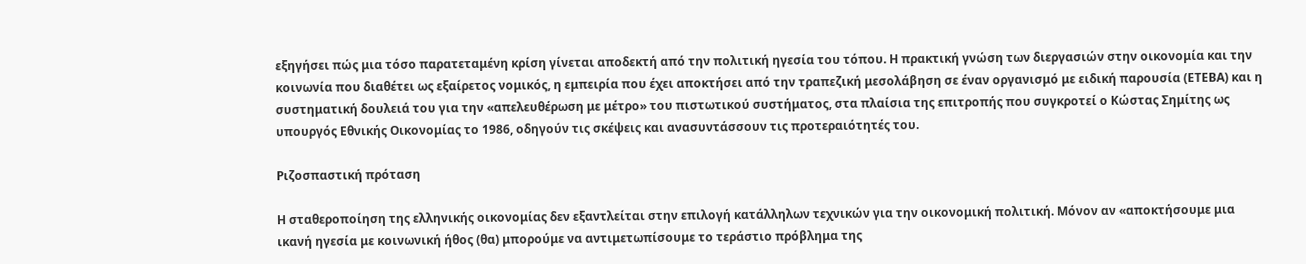εξηγήσει πώς μια τόσο παρατεταμένη κρίση γίνεται αποδεκτή από την πολιτική ηγεσία του τόπου. Η πρακτική γνώση των διεργασιών στην οικονομία και την κοινωνία που διαθέτει ως εξαίρετος νομικός, η εμπειρία που έχει αποκτήσει από την τραπεζική μεσολάβηση σε έναν οργανισμό με ειδική παρουσία (ΕΤΕΒΑ) και η συστηματική δουλειά του για την «απελευθέρωση με μέτρο» του πιστωτικού συστήματος, στα πλαίσια της επιτροπής που συγκροτεί ο Κώστας Σημίτης ως υπουργός Εθνικής Οικονομίας το 1986, οδηγούν τις σκέψεις και ανασυντάσσουν τις προτεραιότητές του.

Pιζοσπαστική πρόταση

Η σταθεροποίηση της ελληνικής οικονομίας δεν εξαντλείται στην επιλογή κατάλληλων τεχνικών για την οικονομική πολιτική. Μόνον αν «αποκτήσουμε μια ικανή ηγεσία με κοινωνική ήθος (θα) μπορούμε να αντιμετωπίσουμε το τεράστιο πρόβλημα της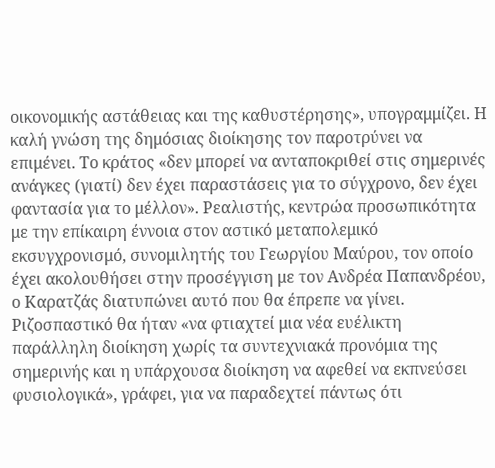οικονομικής αστάθειας και της καθυστέρησης», υπογραμμίζει. Η καλή γνώση της δημόσιας διοίκησης τον παροτρύνει να επιμένει. Το κράτος «δεν μπορεί να ανταποκριθεί στις σημερινές ανάγκες (γιατί) δεν έχει παραστάσεις για το σύγχρονο, δεν έχει φαντασία για το μέλλον». Ρεαλιστής, κεντρώα προσωπικότητα με την επίκαιρη έννοια στον αστικό μεταπολεμικό εκσυγχρονισμό, συνομιλητής του Γεωργίου Μαύρου, τον οποίο έχει ακολουθήσει στην προσέγγιση με τον Ανδρέα Παπανδρέου, ο Καρατζάς διατυπώνει αυτό που θα έπρεπε να γίνει. Ριζοσπαστικό θα ήταν «να φτιαχτεί μια νέα ευέλικτη παράλληλη διοίκηση χωρίς τα συντεχνιακά προνόμια της σημερινής και η υπάρχουσα διοίκηση να αφεθεί να εκπνεύσει φυσιολογικά», γράφει, για να παραδεχτεί πάντως ότι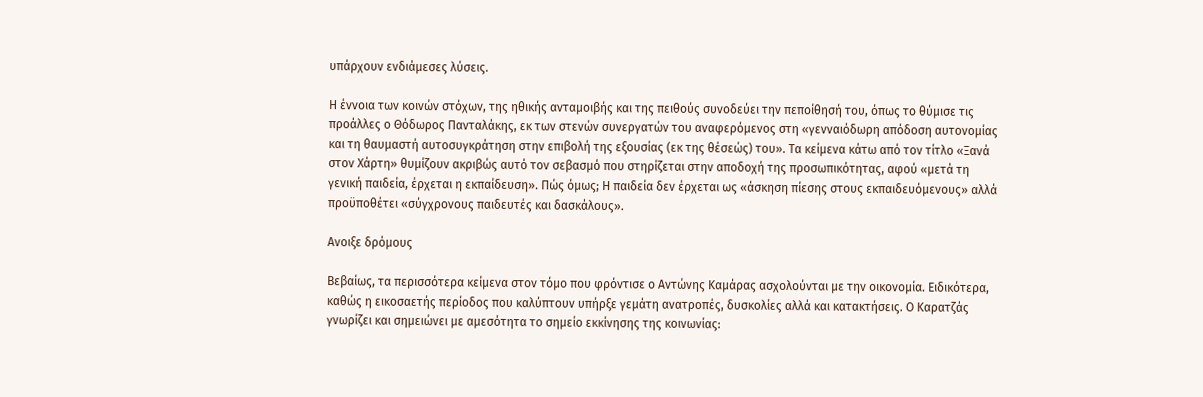υπάρχουν ενδιάμεσες λύσεις.

Η έννοια των κοινών στόχων, της ηθικής ανταμοιβής και της πειθούς συνοδεύει την πεποίθησή του, όπως το θύμισε τις προάλλες ο Θόδωρος Πανταλάκης, εκ των στενών συνεργατών του αναφερόμενος στη «γενναιόδωρη απόδοση αυτονομίας και τη θαυμαστή αυτοσυγκράτηση στην επιβολή της εξουσίας (εκ της θέσεώς) του». Τα κείμενα κάτω από τον τίτλο «Ξανά στον Χάρτη» θυμίζουν ακριβώς αυτό τον σεβασμό που στηρίζεται στην αποδοχή της προσωπικότητας, αφού «μετά τη γενική παιδεία, έρχεται η εκπαίδευση». Πώς όμως; Η παιδεία δεν έρχεται ως «άσκηση πίεσης στους εκπαιδευόμενους» αλλά προϋποθέτει «σύγχρονους παιδευτές και δασκάλους».

Ανοιξε δρόμους

Βεβαίως, τα περισσότερα κείμενα στον τόμο που φρόντισε ο Αντώνης Καμάρας ασχολούνται με την οικονομία. Ειδικότερα, καθώς η εικοσαετής περίοδος που καλύπτουν υπήρξε γεμάτη ανατροπές, δυσκολίες αλλά και κατακτήσεις. Ο Καρατζάς γνωρίζει και σημειώνει με αμεσότητα το σημείο εκκίνησης της κοινωνίας: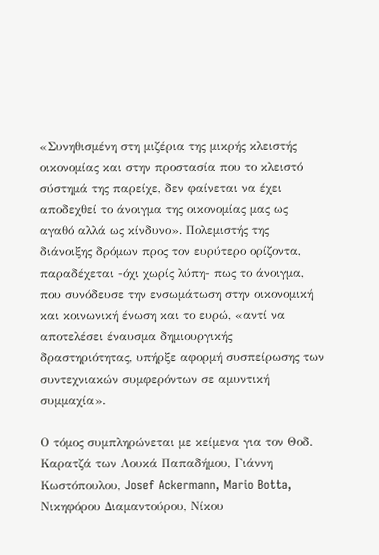«Συνηθισμένη στη μιζέρια της μικρής κλειστής οικονομίας και στην προστασία που το κλειστό σύστημά της παρείχε, δεν φαίνεται να έχει αποδεχθεί το άνοιγμα της οικονομίας μας ως αγαθό αλλά ως κίνδυνο». Πολεμιστής της διάνοιξης δρόμων προς τον ευρύτερο ορίζοντα, παραδέχεται -όχι χωρίς λύπη- πως το άνοιγμα, που συνόδευσε την ενσωμάτωση στην οικονομική και κοινωνική ένωση και το ευρώ, «αντί να αποτελέσει έναυσμα δημιουργικής δραστηριότητας, υπήρξε αφορμή συσπείρωσης των συντεχνιακών συμφερόντων σε αμυντική συμμαχία».

Ο τόμος συμπληρώνεται με κείμενα για τον Θοδ. Καρατζά των Λουκά Παπαδήμου, Γιάννη Κωστόπουλου, Josef Ackermann, Mario Botta, Νικηφόρου Διαμαντούρου, Νίκου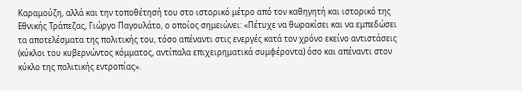Καραμούζη, αλλά και την τοποθέτησή του στο ιστορικό μέτρο από τον καθηγητή και ιστορικό της Εθνικής Τράπεζας, Γιώργο Παγουλάτο, ο οποίος σημειώνει: «Πέτυχε να θωρακίσει και να εμπεδώσει τα αποτελέσματα της πολιτικής του, τόσο απέναντι στις ενεργές κατά τον χρόνο εκείνο αντιστάσεις (κύκλοι του κυβερνώντος κόμματος, αντίπαλα επιχειρηματικά συμφέροντα) όσο και απέναντι στον κύκλο της πολιτικής εντροπίας».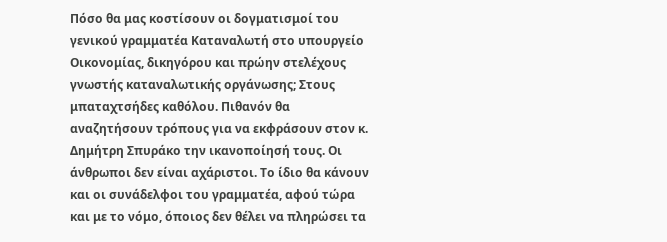Πόσο θα μας κοστίσουν οι δογματισμοί του γενικού γραμματέα Καταναλωτή στο υπουργείο Οικονομίας, δικηγόρου και πρώην στελέχους γνωστής καταναλωτικής οργάνωσης; Στους μπαταχτσήδες καθόλου. Πιθανόν θα αναζητήσουν τρόπους για να εκφράσουν στον κ. Δημήτρη Σπυράκο την ικανοποίησή τους. Οι άνθρωποι δεν είναι αχάριστοι. Το ίδιο θα κάνουν και οι συνάδελφοι του γραμματέα, αφού τώρα και με το νόμο, όποιος δεν θέλει να πληρώσει τα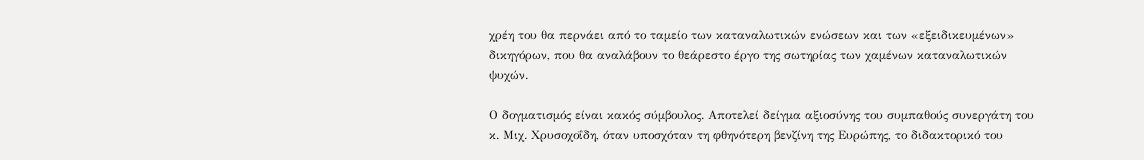χρέη του θα περνάει από το ταμείο των καταναλωτικών ενώσεων και των «εξειδικευμένων» δικηγόρων, που θα αναλάβουν το θεάρεστο έργο της σωτηρίας των χαμένων καταναλωτικών ψυχών.

Ο δογματισμός είναι κακός σύμβουλος. Αποτελεί δείγμα αξιοσύνης του συμπαθούς συνεργάτη του κ. Μιχ. Χρυσοχοΐδη, όταν υποσχόταν τη φθηνότερη βενζίνη της Ευρώπης, το διδακτορικό του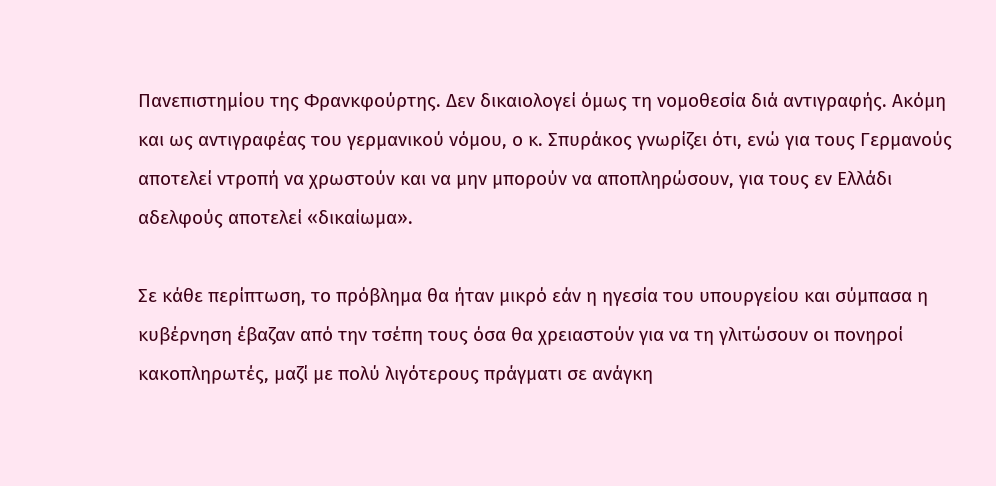Πανεπιστημίου της Φρανκφούρτης. Δεν δικαιολογεί όμως τη νομοθεσία διά αντιγραφής. Ακόμη και ως αντιγραφέας του γερμανικού νόμου, ο κ. Σπυράκος γνωρίζει ότι, ενώ για τους Γερμανούς αποτελεί ντροπή να χρωστούν και να μην μπορούν να αποπληρώσουν, για τους εν Ελλάδι αδελφούς αποτελεί «δικαίωμα».

Σε κάθε περίπτωση, το πρόβλημα θα ήταν μικρό εάν η ηγεσία του υπουργείου και σύμπασα η κυβέρνηση έβαζαν από την τσέπη τους όσα θα χρειαστούν για να τη γλιτώσουν οι πονηροί κακοπληρωτές, μαζί με πολύ λιγότερους πράγματι σε ανάγκη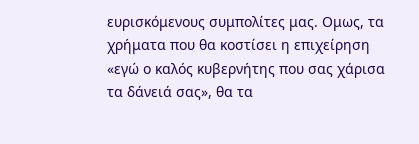ευρισκόμενους συμπολίτες μας. Ομως, τα χρήματα που θα κοστίσει η επιχείρηση «εγώ ο καλός κυβερνήτης που σας χάρισα τα δάνειά σας», θα τα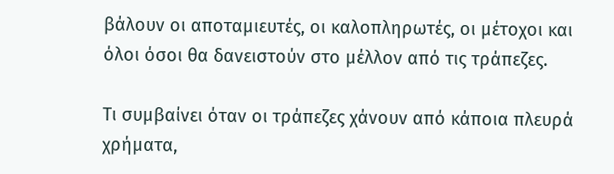βάλουν οι αποταμιευτές, οι καλοπληρωτές, οι μέτοχοι και όλοι όσοι θα δανειστούν στο μέλλον από τις τράπεζες.

Τι συμβαίνει όταν οι τράπεζες χάνουν από κάποια πλευρά χρήματα,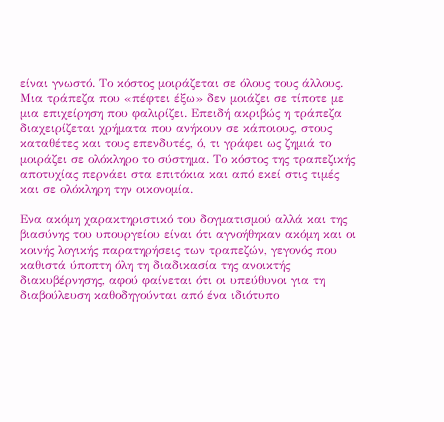είναι γνωστό. Το κόστος μοιράζεται σε όλους τους άλλους. Μια τράπεζα που «πέφτει έξω» δεν μοιάζει σε τίποτε με μια επιχείρηση που φαλιρίζει. Επειδή ακριβώς η τράπεζα διαχειρίζεται χρήματα που ανήκουν σε κάποιους, στους καταθέτες και τους επενδυτές, ό, τι γράφει ως ζημιά το μοιράζει σε ολόκληρο το σύστημα. Το κόστος της τραπεζικής αποτυχίας περνάει στα επιτόκια και από εκεί στις τιμές και σε ολόκληρη την οικονομία.

Ενα ακόμη χαρακτηριστικό του δογματισμού αλλά και της βιασύνης του υπουργείου είναι ότι αγνοήθηκαν ακόμη και οι κοινής λογικής παρατηρήσεις των τραπεζών, γεγονός που καθιστά ύποπτη όλη τη διαδικασία της ανοικτής διακυβέρνησης, αφού φαίνεται ότι οι υπεύθυνοι για τη διαβούλευση καθοδηγούνται από ένα ιδιότυπο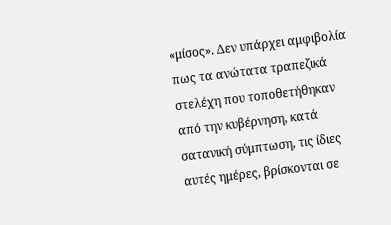«μίσος». Δεν υπάρχει αμφιβολία πως τα ανώτατα τραπεζικά στελέχη που τοποθετήθηκαν από την κυβέρνηση, κατά σατανική σύμπτωση, τις ίδιες αυτές ημέρες, βρίσκονται σε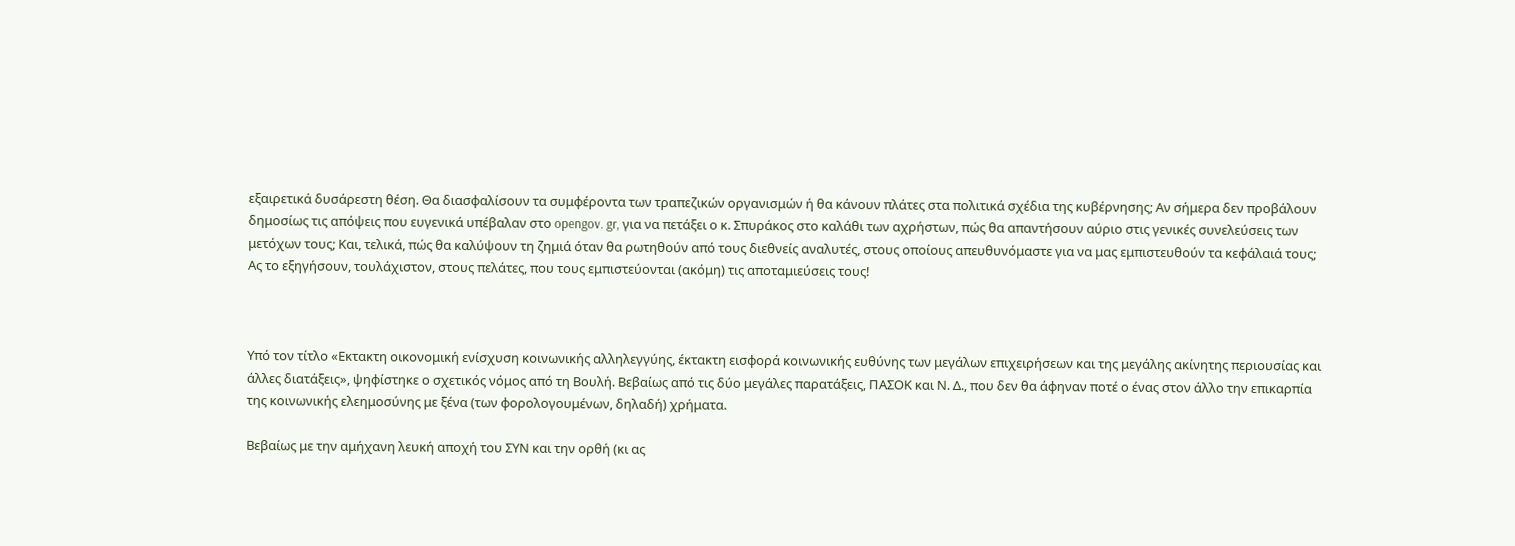εξαιρετικά δυσάρεστη θέση. Θα διασφαλίσουν τα συμφέροντα των τραπεζικών οργανισμών ή θα κάνουν πλάτες στα πολιτικά σχέδια της κυβέρνησης; Αν σήμερα δεν προβάλουν δημοσίως τις απόψεις που ευγενικά υπέβαλαν στο opengov. gr, για να πετάξει ο κ. Σπυράκος στο καλάθι των αχρήστων, πώς θα απαντήσουν αύριο στις γενικές συνελεύσεις των μετόχων τους; Και, τελικά, πώς θα καλύψουν τη ζημιά όταν θα ρωτηθούν από τους διεθνείς αναλυτές, στους οποίους απευθυνόμαστε για να μας εμπιστευθούν τα κεφάλαιά τους; Ας το εξηγήσουν, τουλάχιστον, στους πελάτες, που τους εμπιστεύονται (ακόμη) τις αποταμιεύσεις τους!



Υπό τον τίτλο «Εκτακτη οικονομική ενίσχυση κοινωνικής αλληλεγγύης, έκτακτη εισφορά κοινωνικής ευθύνης των μεγάλων επιχειρήσεων και της μεγάλης ακίνητης περιουσίας και άλλες διατάξεις», ψηφίστηκε ο σχετικός νόμος από τη Βουλή. Βεβαίως από τις δύο μεγάλες παρατάξεις, ΠΑΣΟΚ και Ν. Δ., που δεν θα άφηναν ποτέ ο ένας στον άλλο την επικαρπία της κοινωνικής ελεημοσύνης με ξένα (των φορολογουμένων, δηλαδή) χρήματα.

Βεβαίως με την αμήχανη λευκή αποχή του ΣΥΝ και την ορθή (κι ας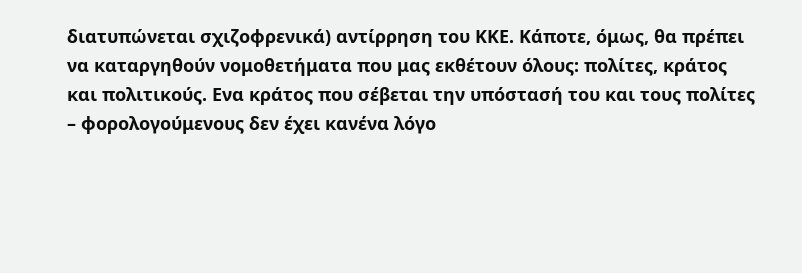διατυπώνεται σχιζοφρενικά) αντίρρηση του ΚΚΕ. Κάποτε, όμως, θα πρέπει να καταργηθούν νομοθετήματα που μας εκθέτουν όλους: πολίτες, κράτος και πολιτικούς. Ενα κράτος που σέβεται την υπόστασή του και τους πολίτες – φορολογούμενους δεν έχει κανένα λόγο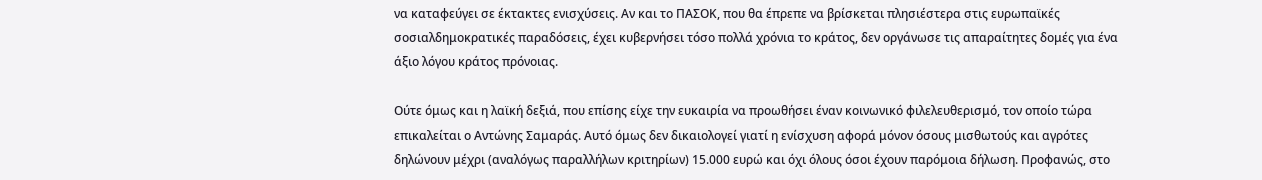να καταφεύγει σε έκτακτες ενισχύσεις. Αν και το ΠΑΣΟΚ, που θα έπρεπε να βρίσκεται πλησιέστερα στις ευρωπαϊκές σοσιαλδημοκρατικές παραδόσεις, έχει κυβερνήσει τόσο πολλά χρόνια το κράτος, δεν οργάνωσε τις απαραίτητες δομές για ένα άξιο λόγου κράτος πρόνοιας.

Ούτε όμως και η λαϊκή δεξιά, που επίσης είχε την ευκαιρία να προωθήσει έναν κοινωνικό φιλελευθερισμό, τον οποίο τώρα επικαλείται ο Αντώνης Σαμαράς. Αυτό όμως δεν δικαιολογεί γιατί η ενίσχυση αφορά μόνον όσους μισθωτούς και αγρότες δηλώνουν μέχρι (αναλόγως παραλλήλων κριτηρίων) 15.000 ευρώ και όχι όλους όσοι έχουν παρόμοια δήλωση. Προφανώς, στο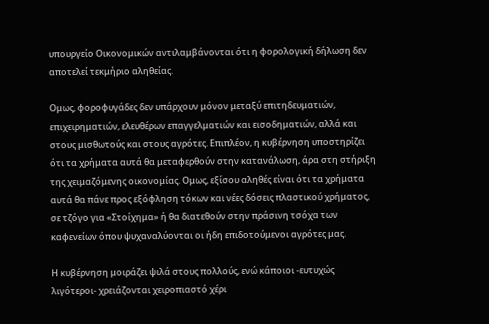υπουργείο Οικονομικών αντιλαμβάνονται ότι η φορολογική δήλωση δεν αποτελεί τεκμήριο αληθείας.

Ομως, φοροφυγάδες δεν υπάρχουν μόνον μεταξύ επιτηδευματιών, επιχειρηματιών, ελευθέρων επαγγελματιών και εισοδηματιών, αλλά και στους μισθωτούς και στους αγρότες. Επιπλέον, η κυβέρνηση υποστηρίζει ότι τα χρήματα αυτά θα μεταφερθούν στην κατανάλωση, άρα στη στήριξη της χειμαζόμενης οικονομίας. Ομως, εξίσου αληθές είναι ότι τα χρήματα αυτά θα πάνε προς εξόφληση τόκων και νέες δόσεις πλαστικού χρήματος, σε τζόγο για «Στοίχημα» ή θα διατεθούν στην πράσινη τσόχα των καφενείων όπου ψυχαναλύονται οι ήδη επιδοτούμενοι αγρότες μας.

Η κυβέρνηση μοιράζει ψιλά στους πολλούς, ενώ κάποιοι -ευτυχώς λιγότεροι- χρειάζονται χειροπιαστό χέρι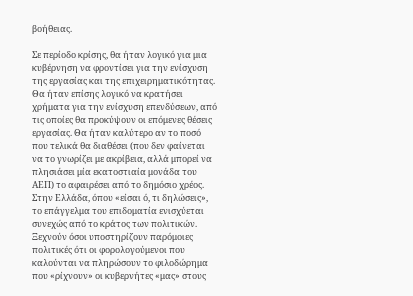βοήθειας.

Σε περίοδο κρίσης, θα ήταν λογικό για μια κυβέρνηση να φροντίσει για την ενίσχυση της εργασίας και της επιχειρηματικότητας. Θα ήταν επίσης λογικό να κρατήσει χρήματα για την ενίσχυση επενδύσεων, από τις οποίες θα προκύψουν οι επόμενες θέσεις εργασίας. Θα ήταν καλύτερο αν το ποσό που τελικά θα διαθέσει (που δεν φαίνεται να το γνωρίζει με ακρίβεια, αλλά μπορεί να πλησιάσει μία εκατοστιαία μονάδα του ΑΕΠ) το αφαιρέσει από το δημόσιο χρέος. Στην Ελλάδα, όπου «είσαι ό, τι δηλώσεις», το επάγγελμα του επιδοματία ενισχύεται συνεχώς από το κράτος των πολιτικών. Ξεχνούν όσοι υποστηρίζουν παρόμοιες πολιτικές ότι οι φορολογούμενοι που καλούνται να πληρώσουν το φιλοδώρημα που «ρίχνουν» οι κυβερνήτες «μας» στους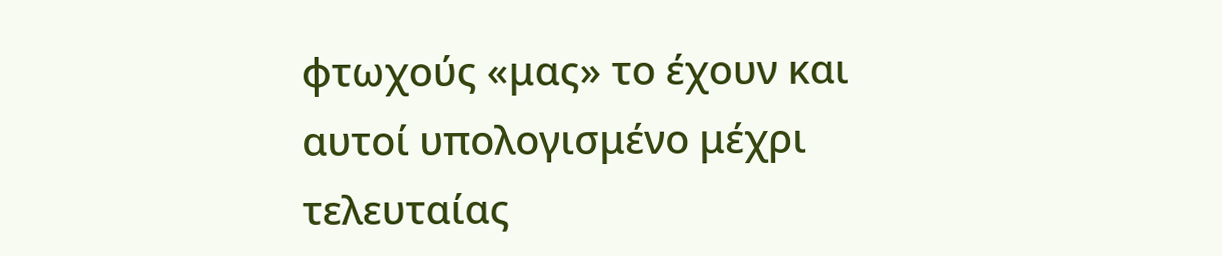φτωχούς «μας» το έχουν και αυτοί υπολογισμένο μέχρι τελευταίας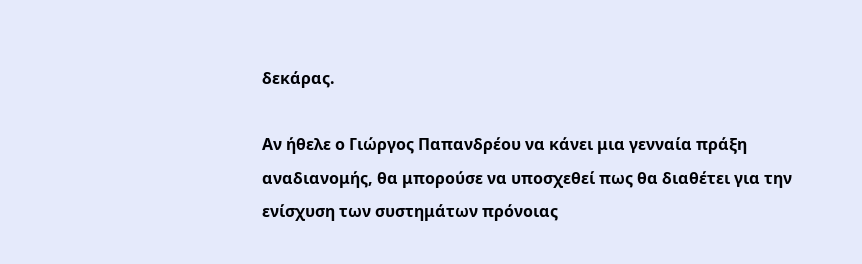δεκάρας.

Αν ήθελε ο Γιώργος Παπανδρέου να κάνει μια γενναία πράξη αναδιανομής, θα μπορούσε να υποσχεθεί πως θα διαθέτει για την ενίσχυση των συστημάτων πρόνοιας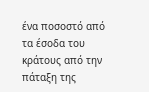ένα ποσοστό από τα έσοδα του κράτους από την πάταξη της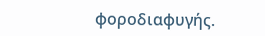φοροδιαφυγής.